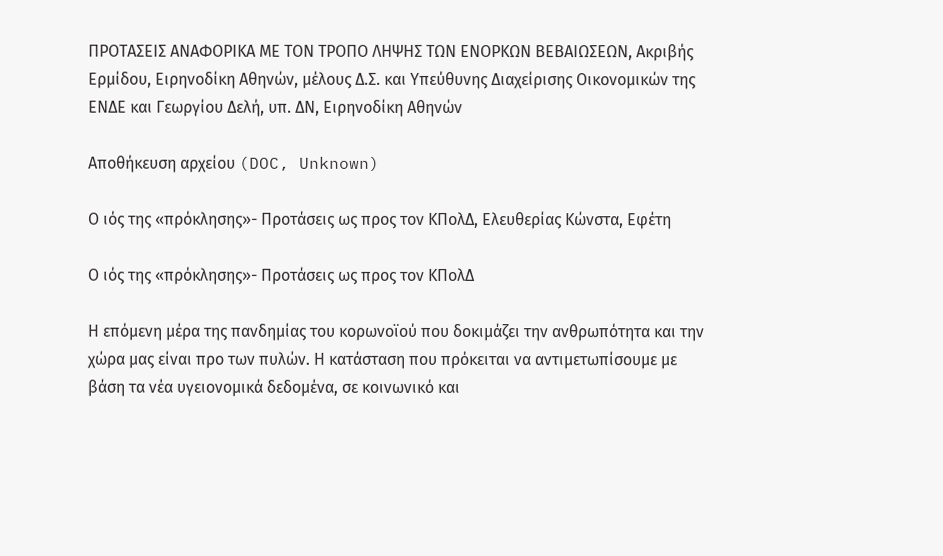ΠΡΟΤΑΣΕΙΣ ΑΝΑΦΟΡΙΚΑ ΜΕ ΤΟΝ ΤΡΟΠΟ ΛΗΨΗΣ ΤΩΝ ΕΝΟΡΚΩΝ ΒΕΒΑΙΩΣΕΩΝ, Ακριβής Ερμίδου, Ειρηνοδίκη Αθηνών, μέλους Δ.Σ. και Υπεύθυνης Διαχείρισης Οικονομικών της ΕΝΔΕ και Γεωργίου Δελή, υπ. ΔΝ, Ειρηνοδίκη Αθηνών

Αποθήκευση αρχείου (DOC, Unknown)

Ο ιός της «πρόκλησης»- Προτάσεις ως προς τον ΚΠολΔ, Ελευθερίας Κώνστα, Εφέτη

Ο ιός της «πρόκλησης»- Προτάσεις ως προς τον ΚΠολΔ

Η επόμενη μέρα της πανδημίας του κορωνοϊού που δοκιμάζει την ανθρωπότητα και την χώρα μας είναι προ των πυλών. Η κατάσταση που πρόκειται να αντιμετωπίσουμε με βάση τα νέα υγειονομικά δεδομένα, σε κοινωνικό και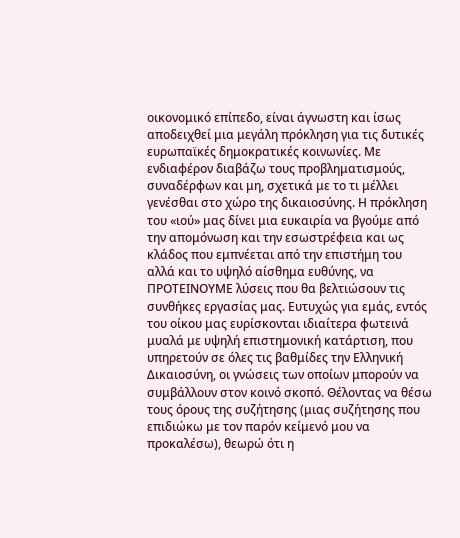οικονομικό επίπεδο, είναι άγνωστη και ίσως αποδειχθεί μια μεγάλη πρόκληση για τις δυτικές ευρωπαϊκές δημοκρατικές κοινωνίες. Με ενδιαφέρον διαβάζω τους προβληματισμούς, συναδέρφων και μη, σχετικά με το τι μέλλει γενέσθαι στο χώρο της δικαιοσύνης. Η πρόκληση του «ιού» μας δίνει μια ευκαιρία να βγούμε από την απομόνωση και την εσωστρέφεια και ως κλάδος που εμπνέεται από την επιστήμη του αλλά και το υψηλό αίσθημα ευθύνης, να ΠΡΟΤΕΙΝΟΥΜΕ λύσεις που θα βελτιώσουν τις συνθήκες εργασίας μας. Ευτυχώς για εμάς, εντός του οίκου μας ευρίσκονται ιδιαίτερα φωτεινά μυαλά με υψηλή επιστημονική κατάρτιση, που υπηρετούν σε όλες τις βαθμίδες την Ελληνική Δικαιοσύνη, οι γνώσεις των οποίων μπορούν να συμβάλλουν στον κοινό σκοπό. Θέλοντας να θέσω τους όρους της συζήτησης (μιας συζήτησης που επιδιώκω με τον παρόν κείμενό μου να προκαλέσω), θεωρώ ότι η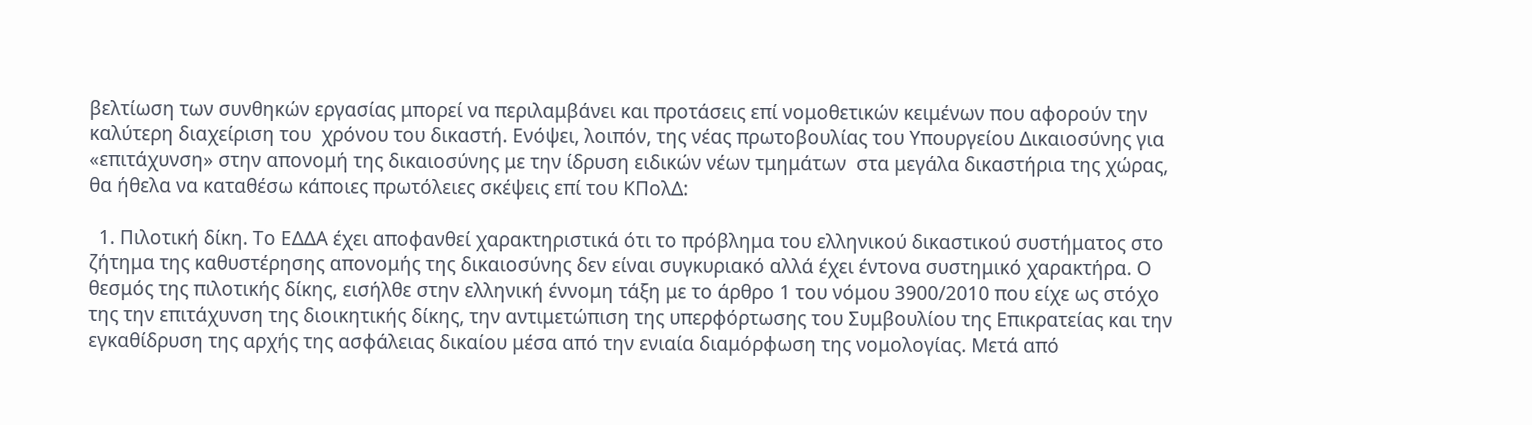βελτίωση των συνθηκών εργασίας μπορεί να περιλαμβάνει και προτάσεις επί νομοθετικών κειμένων που αφορούν την καλύτερη διαχείριση του  χρόνου του δικαστή. Ενόψει, λοιπόν, της νέας πρωτοβουλίας του Υπουργείου Δικαιοσύνης για «επιτάχυνση» στην απονομή της δικαιοσύνης με την ίδρυση ειδικών νέων τμημάτων  στα μεγάλα δικαστήρια της χώρας, θα ήθελα να καταθέσω κάποιες πρωτόλειες σκέψεις επί του ΚΠολΔ:

  1. Πιλοτική δίκη. Το ΕΔΔΑ έχει αποφανθεί χαρακτηριστικά ότι το πρόβλημα του ελληνικού δικαστικού συστήματος στο ζήτημα της καθυστέρησης απονομής της δικαιοσύνης δεν είναι συγκυριακό αλλά έχει έντονα συστημικό χαρακτήρα. Ο θεσμός της πιλοτικής δίκης, εισήλθε στην ελληνική έννομη τάξη με το άρθρο 1 του νόμου 3900/2010 που είχε ως στόχο της την επιτάχυνση της διοικητικής δίκης, την αντιμετώπιση της υπερφόρτωσης του Συμβουλίου της Επικρατείας και την εγκαθίδρυση της αρχής της ασφάλειας δικαίου μέσα από την ενιαία διαμόρφωση της νομολογίας. Μετά από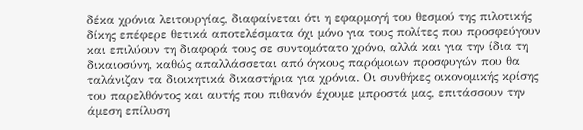δέκα χρόνια λειτουργίας, διαφαίνεται ότι η εφαρμογή του θεσμού της πιλοτικής δίκης επέφερε θετικά αποτελέσματα όχι μόνο για τους πολίτες που προσφεύγουν και επιλύουν τη διαφορά τους σε συντομότατο χρόνο, αλλά και για την ίδια τη δικαιοσύνη, καθώς απαλλάσσεται από όγκους παρόμοιων προσφυγών που θα ταλάνιζαν τα διοικητικά δικαστήρια για χρόνια. Οι συνθήκες οικονομικής κρίσης του παρελθόντος και αυτής που πιθανόν έχουμε μπροστά μας, επιτάσσουν την άμεση επίλυση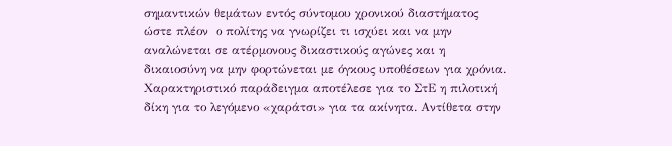σημαντικών θεμάτων εντός σύντομου χρονικού διαστήματος ώστε πλέον  ο πολίτης να γνωρίζει τι ισχύει και να μην αναλώνεται σε ατέρμονους δικαστικούς αγώνες και η δικαιοσύνη να μην φορτώνεται με όγκους υποθέσεων για χρόνια. Χαρακτηριστικό παράδειγμα αποτέλεσε για το ΣτΕ η πιλοτική δίκη για το λεγόμενο «χαράτσι» για τα ακίνητα. Αντίθετα στην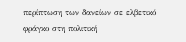περίπτωση των δανείων σε ελβετικό φράγκο στη πολιτική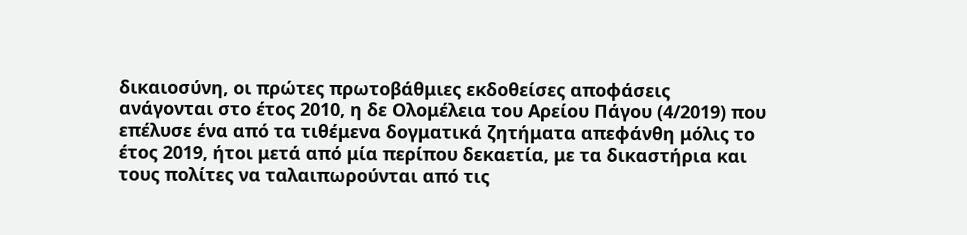δικαιοσύνη, οι πρώτες πρωτοβάθμιες εκδοθείσες αποφάσεις ανάγονται στο έτος 2010, η δε Ολομέλεια του Αρείου Πάγου (4/2019) που επέλυσε ένα από τα τιθέμενα δογματικά ζητήματα απεφάνθη μόλις το έτος 2019, ήτοι μετά από μία περίπου δεκαετία, με τα δικαστήρια και τους πολίτες να ταλαιπωρούνται από τις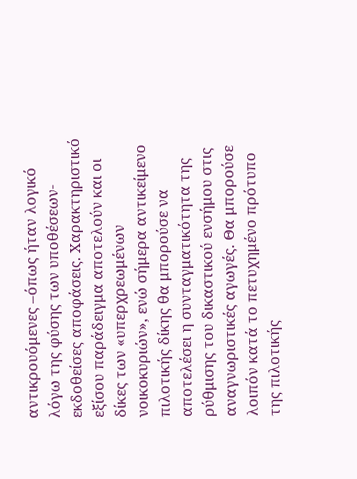αντικρουόμενες –όπως ήταν λογικό λόγω της φύσης των υποθέσεων-  εκδοθείσες αποφάσεις. Χαρακτηριστικό εξίσου παράδειγμα αποτελούν και οι δίκες των «υπερχρεωμένων νοικοκυριών», ενώ σήμερα αντικείμενο πιλοτικής δίκης θα μπορούσε να αποτελέσει η συνταγματικότητα της ρύθμισης του δικαστικού ενσήμου στις αναγνωριστικές αγωγές. Θα μπορούσε λοιπόν κατά το πετυχημένο πρότυπο της πιλοτικής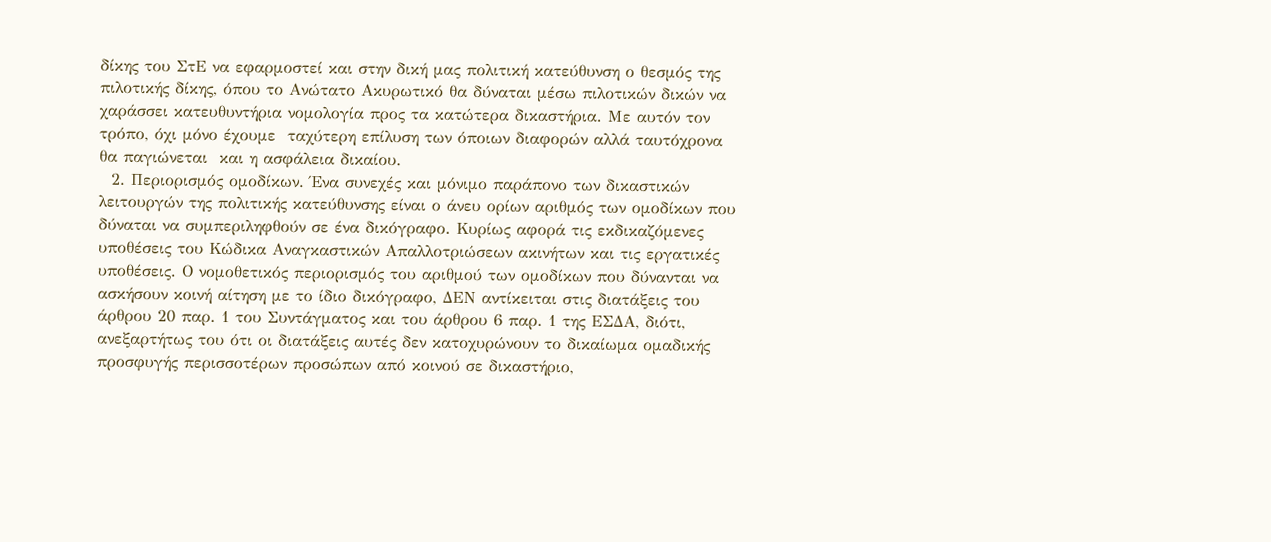δίκης του ΣτΕ να εφαρμοστεί και στην δική μας πολιτική κατεύθυνση ο θεσμός της πιλοτικής δίκης, όπου το Ανώτατο Ακυρωτικό θα δύναται μέσω πιλοτικών δικών να χαράσσει κατευθυντήρια νομολογία προς τα κατώτερα δικαστήρια. Με αυτόν τον τρόπο, όχι μόνο έχουμε  ταχύτερη επίλυση των όποιων διαφορών αλλά ταυτόχρονα θα παγιώνεται  και η ασφάλεια δικαίου.
  2. Περιορισμός ομοδίκων. Ένα συνεχές και μόνιμο παράπονο των δικαστικών λειτουργών της πολιτικής κατεύθυνσης είναι ο άνευ ορίων αριθμός των ομοδίκων που δύναται να συμπεριληφθούν σε ένα δικόγραφο. Κυρίως αφορά τις εκδικαζόμενες υποθέσεις του Κώδικα Αναγκαστικών Απαλλοτριώσεων ακινήτων και τις εργατικές υποθέσεις. Ο νομοθετικός περιορισμός του αριθμού των ομοδίκων που δύνανται να ασκήσουν κοινή αίτηση με το ίδιο δικόγραφο, ΔΕΝ αντίκειται στις διατάξεις του άρθρου 20 παρ. 1 του Συντάγματος και του άρθρου 6 παρ. 1 της ΕΣΔΑ, διότι, ανεξαρτήτως του ότι οι διατάξεις αυτές δεν κατοχυρώνουν το δικαίωμα ομαδικής προσφυγής περισσοτέρων προσώπων από κοινού σε δικαστήριο,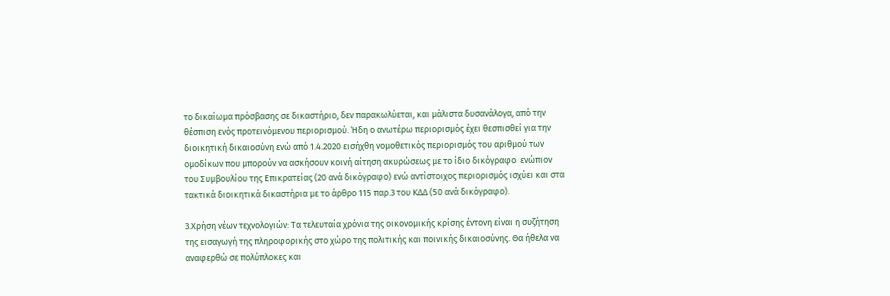το δικαίωμα πρόσβασης σε δικαστήριο, δεν παρακωλύεται, και μάλιστα δυσανάλογα, από την θέσπιση ενός προτεινόμενου περιορισμού. Ήδη ο ανωτέρω περιορισμός έχει θεσπισθεί για την διοικητική δικαιοσύνη ενώ από 1.4.2020 εισήχθη νομοθετικός περιορισμός του αριθμού των ομοδίκων που μπορούν να ασκήσουν κοινή αίτηση ακυρώσεως με το ίδιο δικόγραφο  ενώπιον του Συμβουλίου της Επικρατείας (20 ανά δικόγραφο) ενώ αντίστοιχος περιορισμός ισχύει και στα τακτικά διοικητικά δικαστήρια με το άρθρο 115 παρ.3 του ΚΔΔ (50 ανά δικόγραφο).

3.Χρήση νέων τεχνολογιών: Τα τελευταία χρόνια της οικονομικής κρίσης έντονη είναι η συζήτηση της εισαγωγή της πληροφορικής στο χώρο της πολιτικής και ποινικής δικαιοσύνης. Θα ήθελα να αναφερθώ σε πολύπλοκες και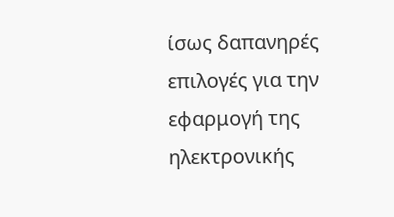ίσως δαπανηρές επιλογές για την εφαρμογή της ηλεκτρονικής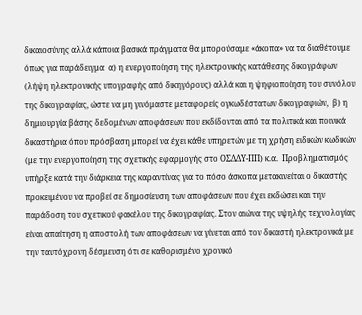δικαιοσύνης αλλά κάποια βασικά πράγματα θα μπορούσαμε «άκοπα» να τα διαθέτουμε όπως για παράδειγμα  α) η ενεργοποίηση της ηλεκτρονικής κατάθεσης δικογράφων (λήψη ηλεκτρονικής υπογραφής από δικηγόρους) αλλά και η ψηφιοποίηση του συνόλου της δικογραφίας, ώστε να μη γινόμαστε μεταφορείς ογκωδέστατων δικογραφιών,  β) η δημιουργία βάσης δεδομένων αποφάσεων που εκδίδονται από τα πολιτικά και ποινικά δικαστήρια όπου πρόσβαση μπορεί να έχει κάθε υπηρετών με τη χρήση ειδικών κωδικών (με την ενεργοποίηση της σχετικής εφαρμογής στο ΟΣΔΔΥ-ΠΠ) κ.α.  Προβληματισμός υπήρξε κατά την διάρκεια της καραντίνας για το πόσο άσκοπα μετακινείται ο δικαστής προκειμένου να προβεί σε δημοσίευση των αποφάσεων που έχει εκδώσει και την παράδοση του σχετικού φακέλου της δικογραφίας. Στον αιώνα της υψηλής τεχνολογίας  είναι απαίτηση η αποστολή των αποφάσεων να γίνεται από τον δικαστή ηλεκτρονικά με την ταυτόχρονη δέσμευση ότι σε καθορισμένο χρονικό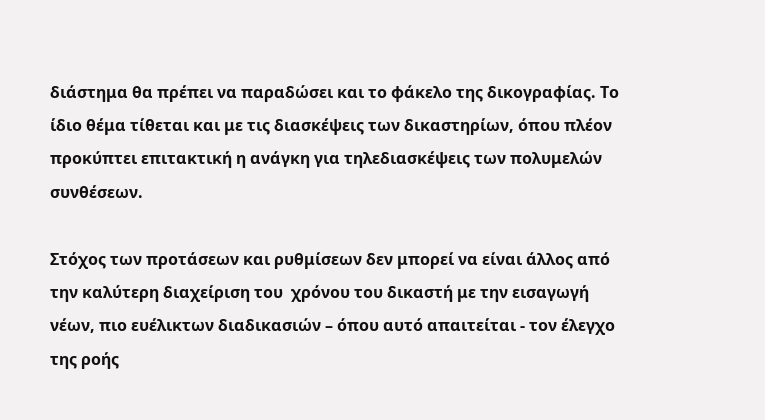διάστημα θα πρέπει να παραδώσει και το φάκελο της δικογραφίας. Το ίδιο θέμα τίθεται και με τις διασκέψεις των δικαστηρίων, όπου πλέον προκύπτει επιτακτική η ανάγκη για τηλεδιασκέψεις των πολυμελών συνθέσεων.

Στόχος των προτάσεων και ρυθμίσεων δεν μπορεί να είναι άλλος από την καλύτερη διαχείριση του  χρόνου του δικαστή με την εισαγωγή νέων, πιο ευέλικτων διαδικασιών – όπου αυτό απαιτείται ‐ τον έλεγχο της ροής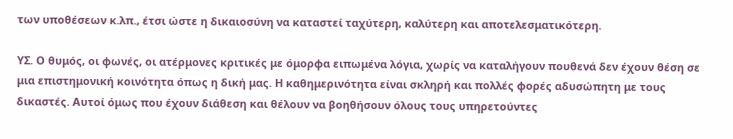των υποθέσεων κ.λπ., έτσι ώστε η δικαιοσύνη να καταστεί ταχύτερη, καλύτερη και αποτελεσματικότερη.

ΥΣ. Ο θυμός, οι φωνές, οι ατέρμονες κριτικές με όμορφα ειπωμένα λόγια, χωρίς να καταλήγουν πουθενά δεν έχουν θέση σε μια επιστημονική κοινότητα όπως η δική μας. Η καθημερινότητα είναι σκληρή και πολλές φορές αδυσώπητη με τους δικαστές. Αυτοί όμως που έχουν διάθεση και θέλουν να βοηθήσουν όλους τους υπηρετούντες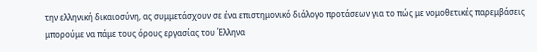την ελληνική δικαιοσύνη, ας συμμετάσχουν σε ένα επιστημονικό διάλογο προτάσεων για το πώς με νομοθετικές παρεμβάσεις μπορούμε να πάμε τους όρους εργασίας του Έλληνα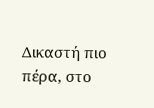Δικαστή πιο πέρα, στο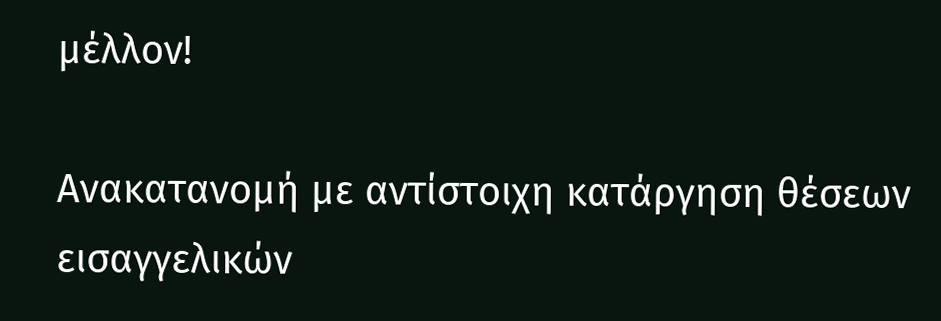μέλλον!

Ανακατανομή με αντίστοιχη κατάργηση θέσεων εισαγγελικών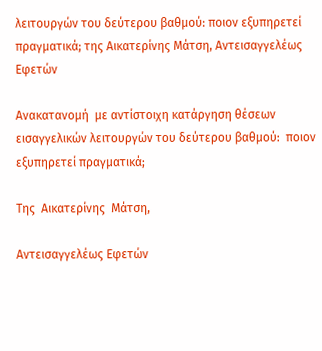λειτουργών του δεύτερου βαθμού: ποιον εξυπηρετεί πραγματικά; της Αικατερίνης Μάτση, Αντεισαγγελέως Εφετών

Ανακατανομή  με αντίστοιχη κατάργηση θέσεων  εισαγγελικών λειτουργών του δεύτερου βαθμού:  ποιον εξυπηρετεί πραγματικά;

Της  Αικατερίνης  Μάτση,

Αντεισαγγελέως Εφετών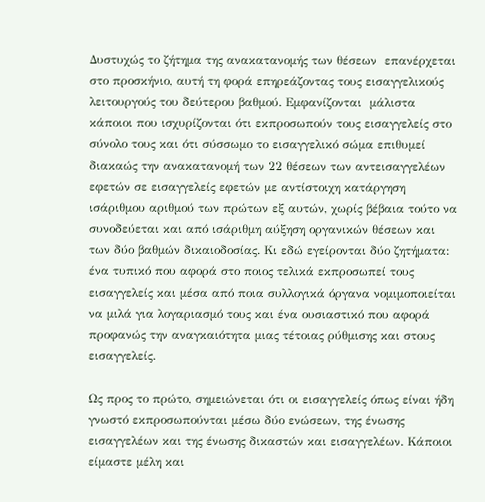Δυστυχώς το ζήτημα της ανακατανομής των θέσεων  επανέρχεται στο προσκήνιο, αυτή τη φορά επηρεάζοντας τους εισαγγελικούς λειτουργούς του δεύτερου βαθμού. Εμφανίζονται  μάλιστα κάποιοι που ισχυρίζονται ότι εκπροσωπούν τους εισαγγελείς στο σύνολο τους και ότι σύσσωμο το εισαγγελικό σώμα επιθυμεί διακαώς την ανακατανομή των 22 θέσεων των αντεισαγγελέων εφετών σε εισαγγελείς εφετών με αντίστοιχη κατάργηση ισάριθμου αριθμού των πρώτων εξ αυτών, χωρίς βέβαια τούτο να συνοδεύεται και από ισάριθμη αύξηση οργανικών θέσεων και των δύο βαθμών δικαιοδοσίας. Κι εδώ εγείρονται δύο ζητήματα: ένα τυπικό που αφορά στο ποιος τελικά εκπροσωπεί τους εισαγγελείς και μέσα από ποια συλλογικά όργανα νομιμοποιείται να μιλά για λογαριασμό τους και ένα ουσιαστικό που αφορά προφανώς την αναγκαιότητα μιας τέτοιας ρύθμισης και στους εισαγγελείς.

Ως προς το πρώτο, σημειώνεται ότι οι εισαγγελείς όπως είναι ήδη γνωστό εκπροσωπούνται μέσω δύο ενώσεων, της ένωσης εισαγγελέων και της ένωσης δικαστών και εισαγγελέων. Κάποιοι είμαστε μέλη και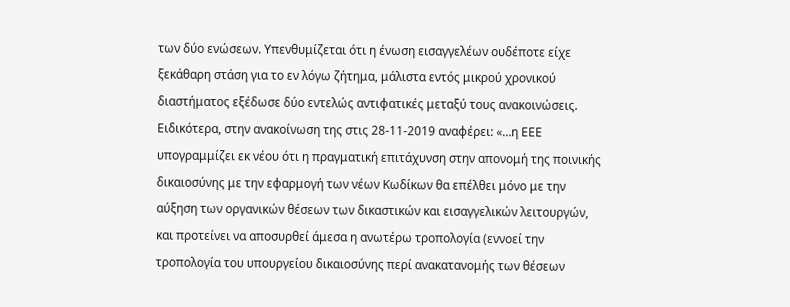των δύο ενώσεων. Υπενθυμίζεται ότι η ένωση εισαγγελέων ουδέποτε είχε ξεκάθαρη στάση για το εν λόγω ζήτημα, μάλιστα εντός μικρού χρονικού διαστήματος εξέδωσε δύο εντελώς αντιφατικές μεταξύ τους ανακοινώσεις. Ειδικότερα, στην ανακοίνωση της στις 28-11-2019 αναφέρει: «…η ΕΕΕ υπογραμμίζει εκ νέου ότι η πραγματική επιτάχυνση στην απονομή της ποινικής δικαιοσύνης με την εφαρμογή των νέων Κωδίκων θα επέλθει μόνο με την αύξηση των οργανικών θέσεων των δικαστικών και εισαγγελικών λειτουργών, και προτείνει να αποσυρθεί άμεσα η ανωτέρω τροπολογία (εννοεί την τροπολογία του υπουργείου δικαιοσύνης περί ανακατανομής των θέσεων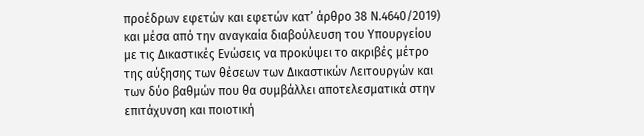προέδρων εφετών και εφετών κατ’ άρθρο 38 Ν.4640/2019) και μέσα από την αναγκαία διαβούλευση του Υπουργείου με τις Δικαστικές Ενώσεις να προκύψει το ακριβές μέτρο της αύξησης των θέσεων των Δικαστικών Λειτουργών και των δύο βαθμών που θα συμβάλλει αποτελεσματικά στην επιτάχυνση και ποιοτική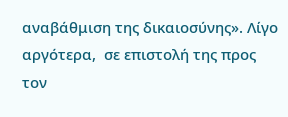αναβάθμιση της δικαιοσύνης». Λίγο αργότερα,  σε επιστολή της προς τον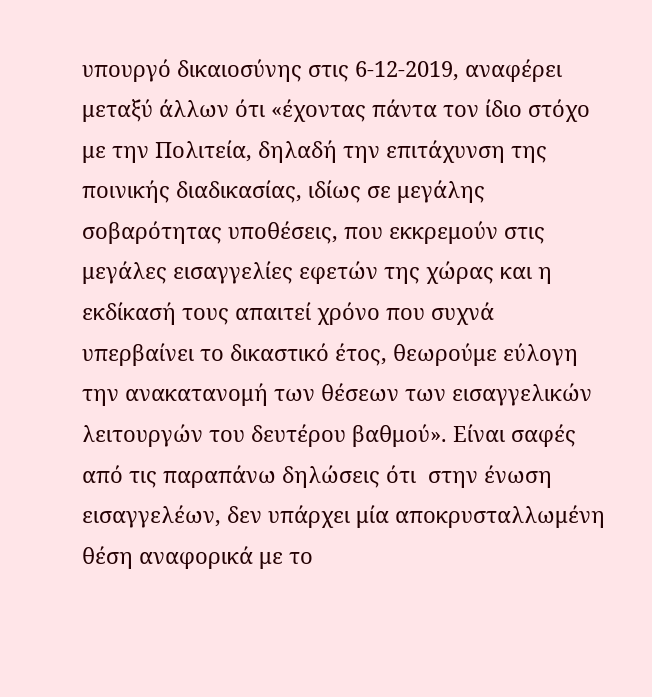υπουργό δικαιοσύνης στις 6-12-2019, αναφέρει μεταξύ άλλων ότι «έχοντας πάντα τον ίδιο στόχο με την Πολιτεία, δηλαδή την επιτάχυνση της ποινικής διαδικασίας, ιδίως σε μεγάλης σοβαρότητας υποθέσεις, που εκκρεμούν στις μεγάλες εισαγγελίες εφετών της χώρας και η εκδίκασή τους απαιτεί χρόνο που συχνά υπερβαίνει το δικαστικό έτος, θεωρούμε εύλογη την ανακατανομή των θέσεων των εισαγγελικών λειτουργών του δευτέρου βαθμού». Είναι σαφές από τις παραπάνω δηλώσεις ότι  στην ένωση εισαγγελέων, δεν υπάρχει μία αποκρυσταλλωμένη θέση αναφορικά με το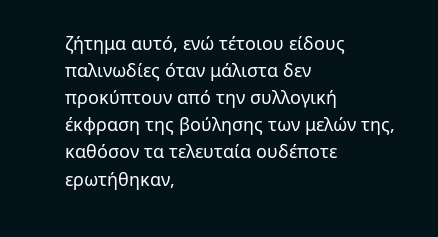ζήτημα αυτό, ενώ τέτοιου είδους παλινωδίες όταν μάλιστα δεν προκύπτουν από την συλλογική έκφραση της βούλησης των μελών της, καθόσον τα τελευταία ουδέποτε ερωτήθηκαν,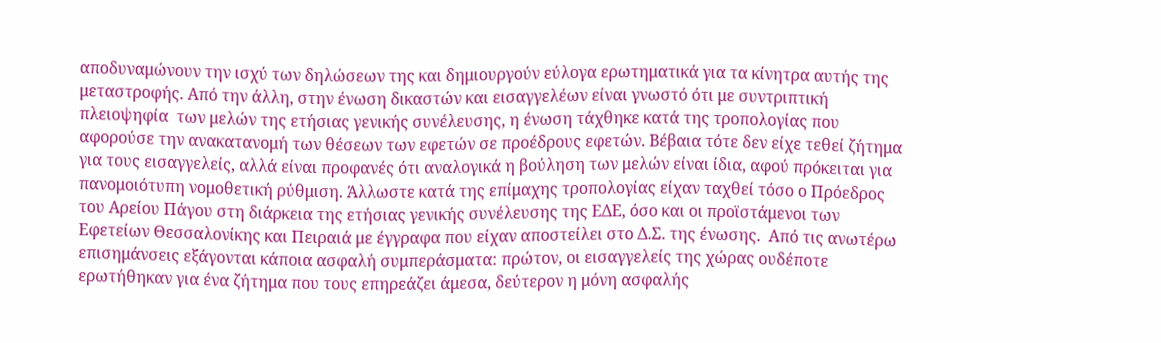αποδυναμώνουν την ισχύ των δηλώσεων της και δημιουργούν εύλογα ερωτηματικά για τα κίνητρα αυτής της μεταστροφής. Από την άλλη, στην ένωση δικαστών και εισαγγελέων είναι γνωστό ότι με συντριπτική πλειοψηφία  των μελών της ετήσιας γενικής συνέλευσης, η ένωση τάχθηκε κατά της τροπολογίας που αφορούσε την ανακατανομή των θέσεων των εφετών σε προέδρους εφετών. Βέβαια τότε δεν είχε τεθεί ζήτημα για τους εισαγγελείς, αλλά είναι προφανές ότι αναλογικά η βούληση των μελών είναι ίδια, αφού πρόκειται για πανομοιότυπη νομοθετική ρύθμιση. Άλλωστε κατά της επίμαχης τροπολογίας είχαν ταχθεί τόσο ο Πρόεδρος του Αρείου Πάγου στη διάρκεια της ετήσιας γενικής συνέλευσης της ΕΔΕ, όσο και οι προϊστάμενοι των Εφετείων Θεσσαλονίκης και Πειραιά με έγγραφα που είχαν αποστείλει στο Δ.Σ. της ένωσης.  Από τις ανωτέρω επισημάνσεις εξάγονται κάποια ασφαλή συμπεράσματα: πρώτον, οι εισαγγελείς της χώρας ουδέποτε ερωτήθηκαν για ένα ζήτημα που τους επηρεάζει άμεσα, δεύτερον η μόνη ασφαλής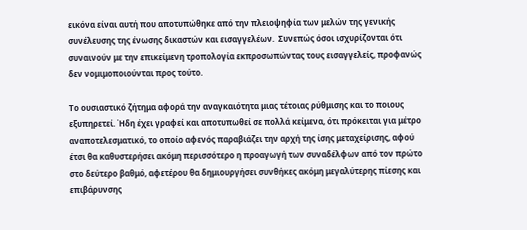εικόνα είναι αυτή που αποτυπώθηκε από την πλειοψηφία των μελών της γενικής συνέλευσης της ένωσης δικαστών και εισαγγελέων.  Συνεπώς όσοι ισχυρίζονται ότι συναινούν με την επικείμενη τροπολογία εκπροσωπώντας τους εισαγγελείς, προφανώς δεν νομιμοποιούνται προς τούτο.

Το ουσιαστικό ζήτημα αφορά την αναγκαιότητα μιας τέτοιας ρύθμισης και το ποιους εξυπηρετεί. Ήδη έχει γραφεί και αποτυπωθεί σε πολλά κείμενα, ότι πρόκειται για μέτρο αναποτελεσματικό, το οποίο αφενός παραβιάζει την αρχή της ίσης μεταχείρισης, αφού έτσι θα καθυστερήσει ακόμη περισσότερο η προαγωγή των συναδέλφων από τον πρώτο στο δεύτερο βαθμό, αφετέρου θα δημιουργήσει συνθήκες ακόμη μεγαλύτερης πίεσης και επιβάρυνσης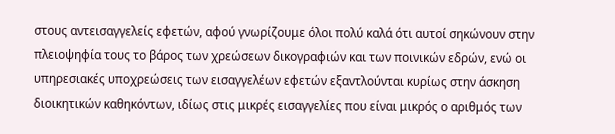στους αντεισαγγελείς εφετών, αφού γνωρίζουμε όλοι πολύ καλά ότι αυτοί σηκώνουν στην πλειοψηφία τους το βάρος των χρεώσεων δικογραφιών και των ποινικών εδρών, ενώ οι υπηρεσιακές υποχρεώσεις των εισαγγελέων εφετών εξαντλούνται κυρίως στην άσκηση διοικητικών καθηκόντων, ιδίως στις μικρές εισαγγελίες που είναι μικρός ο αριθμός των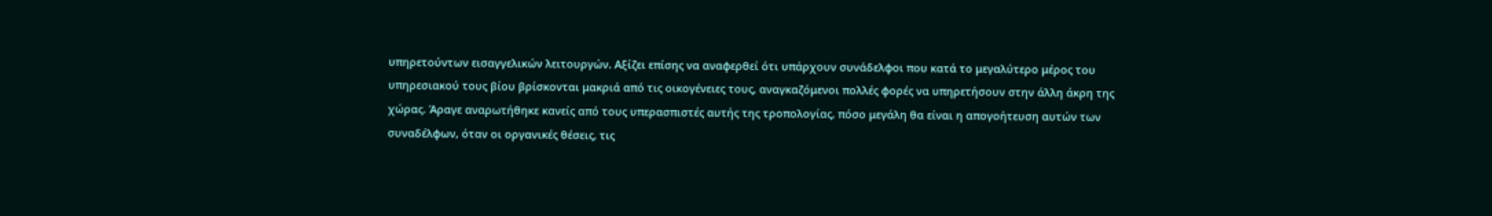υπηρετούντων εισαγγελικών λειτουργών. Αξίζει επίσης να αναφερθεί ότι υπάρχουν συνάδελφοι που κατά το μεγαλύτερο μέρος του υπηρεσιακού τους βίου βρίσκονται μακριά από τις οικογένειες τους, αναγκαζόμενοι πολλές φορές να υπηρετήσουν στην άλλη άκρη της χώρας. Άραγε αναρωτήθηκε κανείς από τους υπερασπιστές αυτής της τροπολογίας, πόσο μεγάλη θα είναι η απογοήτευση αυτών των συναδέλφων, όταν οι οργανικές θέσεις, τις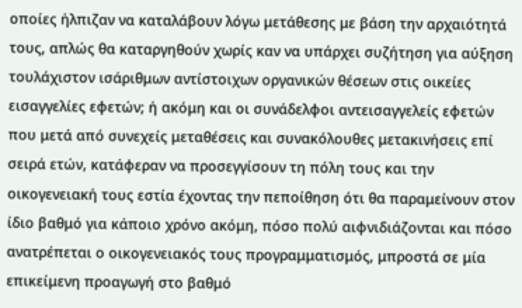οποίες ήλπιζαν να καταλάβουν λόγω μετάθεσης με βάση την αρχαιότητά τους, απλώς θα καταργηθούν χωρίς καν να υπάρχει συζήτηση για αύξηση τουλάχιστον ισάριθμων αντίστοιχων οργανικών θέσεων στις οικείες εισαγγελίες εφετών; ή ακόμη και οι συνάδελφοι αντεισαγγελείς εφετών που μετά από συνεχείς μεταθέσεις και συνακόλουθες μετακινήσεις επί σειρά ετών, κατάφεραν να προσεγγίσουν τη πόλη τους και την οικογενειακή τους εστία έχοντας την πεποίθηση ότι θα παραμείνουν στον ίδιο βαθμό για κάποιο χρόνο ακόμη, πόσο πολύ αιφνιδιάζονται και πόσο ανατρέπεται ο οικογενειακός τους προγραμματισμός, μπροστά σε μία επικείμενη προαγωγή στο βαθμό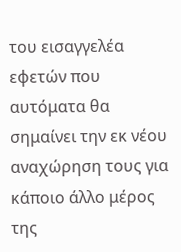του εισαγγελέα εφετών που αυτόματα θα σημαίνει την εκ νέου αναχώρηση τους για κάποιο άλλο μέρος της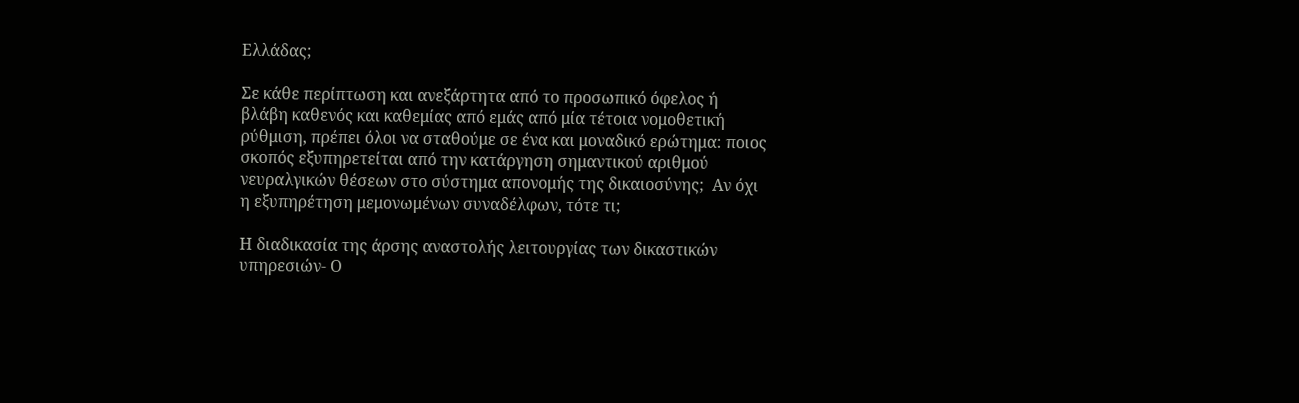Ελλάδας;

Σε κάθε περίπτωση και ανεξάρτητα από το προσωπικό όφελος ή βλάβη καθενός και καθεμίας από εμάς από μία τέτοια νομοθετική ρύθμιση, πρέπει όλοι να σταθούμε σε ένα και μοναδικό ερώτημα: ποιος σκοπός εξυπηρετείται από την κατάργηση σημαντικού αριθμού νευραλγικών θέσεων στο σύστημα απονομής της δικαιοσύνης;  Αν όχι η εξυπηρέτηση μεμονωμένων συναδέλφων, τότε τι;

Η διαδικασία της άρσης αναστολής λειτουργίας των δικαστικών υπηρεσιών- Ο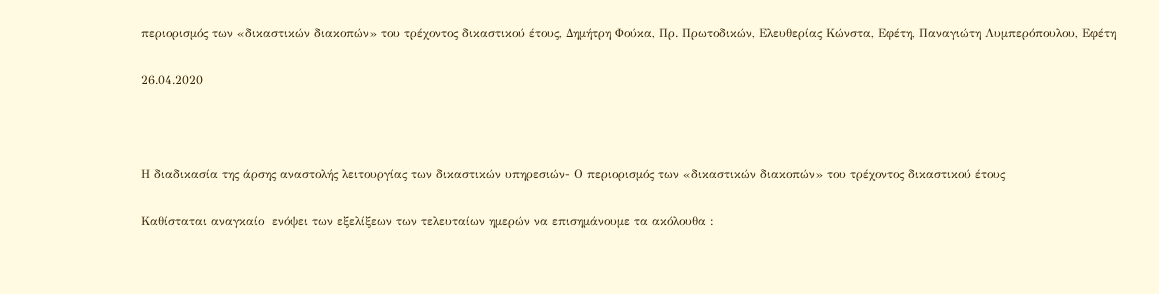περιορισμός των «δικαστικών διακοπών» του τρέχοντος δικαστικού έτους, Δημήτρη Φούκα, Πρ. Πρωτοδικών, Ελευθερίας Κώνστα, Εφέτη, Παναγιώτη Λυμπερόπουλου, Εφέτη

26.04.2020



Η διαδικασία της άρσης αναστολής λειτουργίας των δικαστικών υπηρεσιών- Ο περιορισμός των «δικαστικών διακοπών» του τρέχοντος δικαστικού έτους

Καθίσταται αναγκαίο  ενόψει των εξελίξεων των τελευταίων ημερών να επισημάνουμε τα ακόλουθα :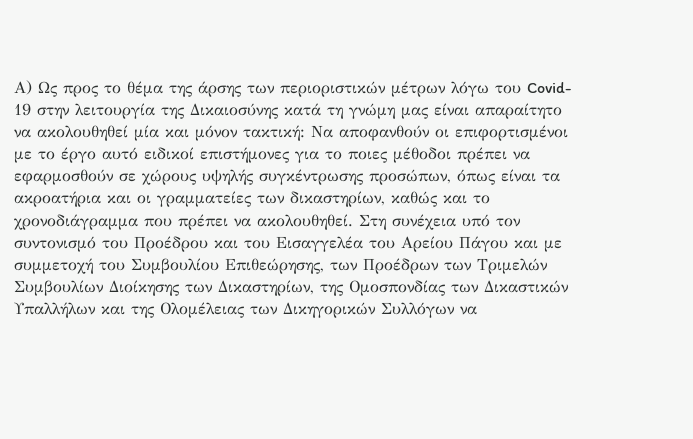Α) Ως προς το θέμα της άρσης των περιοριστικών μέτρων λόγω του Covid- 19 στην λειτουργία της Δικαιοσύνης κατά τη γνώμη μας είναι απαραίτητο να ακολουθηθεί μία και μόνον τακτική: Να αποφανθούν οι επιφορτισμένοι με το έργο αυτό ειδικοί επιστήμονες για το ποιες μέθοδοι πρέπει να εφαρμοσθούν σε χώρους υψηλής συγκέντρωσης προσώπων, όπως είναι τα ακροατήρια και οι γραμματείες των δικαστηρίων, καθώς και το χρονοδιάγραμμα που πρέπει να ακολουθηθεί. Στη συνέχεια υπό τον συντονισμό του Προέδρου και του Εισαγγελέα του Αρείου Πάγου και με συμμετοχή του Συμβουλίου Επιθεώρησης, των Προέδρων των Τριμελών Συμβουλίων Διοίκησης των Δικαστηρίων, της Ομοσπονδίας των Δικαστικών Υπαλλήλων και της Ολομέλειας των Δικηγορικών Συλλόγων να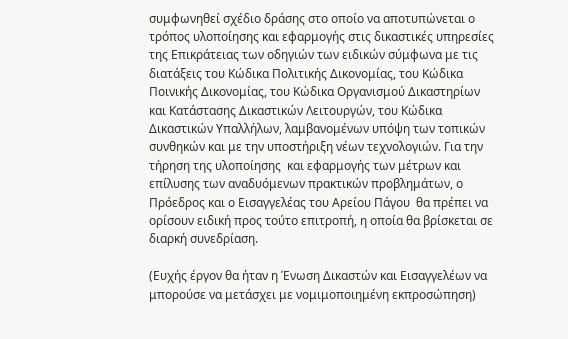συμφωνηθεί σχέδιο δράσης στο οποίο να αποτυπώνεται ο τρόπος υλοποίησης και εφαρμογής στις δικαστικές υπηρεσίες της Επικράτειας των οδηγιών των ειδικών σύμφωνα με τις διατάξεις του Κώδικα Πολιτικής Δικονομίας, του Κώδικα Ποινικής Δικονομίας, του Κώδικα Οργανισμού Δικαστηρίων και Κατάστασης Δικαστικών Λειτουργών, του Κώδικα Δικαστικών Υπαλλήλων, λαμβανομένων υπόψη των τοπικών συνθηκών και με την υποστήριξη νέων τεχνολογιών. Για την τήρηση της υλοποίησης  και εφαρμογής των μέτρων και επίλυσης των αναδυόμενων πρακτικών προβλημάτων, ο Πρόεδρος και ο Εισαγγελέας του Αρείου Πάγου  θα πρέπει να ορίσουν ειδική προς τούτο επιτροπή, η οποία θα βρίσκεται σε διαρκή συνεδρίαση.

(Ευχής έργον θα ήταν η Ένωση Δικαστών και Εισαγγελέων να μπορούσε να μετάσχει με νομιμοποιημένη εκπροσώπηση)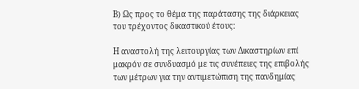Β) Ως προς το θέμα της παράτασης της διάρκειας του τρέχοντος δικαστικού έτους:

Η αναστολή της λειτουργίας των Δικαστηρίων επί μακρόν σε συνδυασμό με τις συνέπειες της επιβολής των μέτρων για την αντιμετώπιση της πανδημίας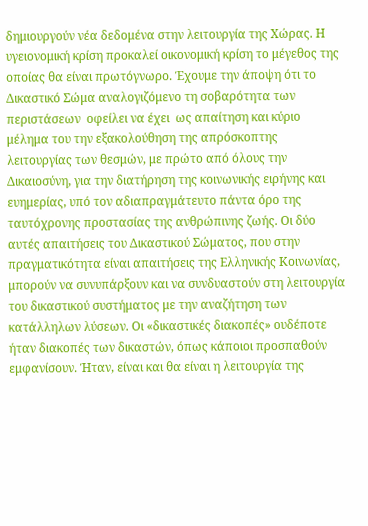δημιουργούν νέα δεδομένα στην λειτουργία της Χώρας. Η υγειονομική κρίση προκαλεί οικονομική κρίση το μέγεθος της οποίας θα είναι πρωτόγνωρο. Έχουμε την άποψη ότι το Δικαστικό Σώμα αναλογιζόμενο τη σοβαρότητα των περιστάσεων  οφείλει να έχει  ως απαίτηση και κύριο μέλημα του την εξακολούθηση της απρόσκοπτης λειτουργίας των θεσμών, με πρώτο από όλους την Δικαιοσύνη, για την διατήρηση της κοινωνικής ειρήνης και ευημερίας, υπό τον αδιαπραγμάτευτο πάντα όρο της ταυτόχρονης προστασίας της ανθρώπινης ζωής. Οι δύο αυτές απαιτήσεις του Δικαστικού Σώματος, που στην πραγματικότητα είναι απαιτήσεις της Ελληνικής Κοινωνίας, μπορούν να συνυπάρξουν και να συνδυαστούν στη λειτουργία του δικαστικού συστήματος με την αναζήτηση των κατάλληλων λύσεων. Οι «δικαστικές διακοπές» ουδέποτε ήταν διακοπές των δικαστών, όπως κάποιοι προσπαθούν εμφανίσουν. Ήταν, είναι και θα είναι η λειτουργία της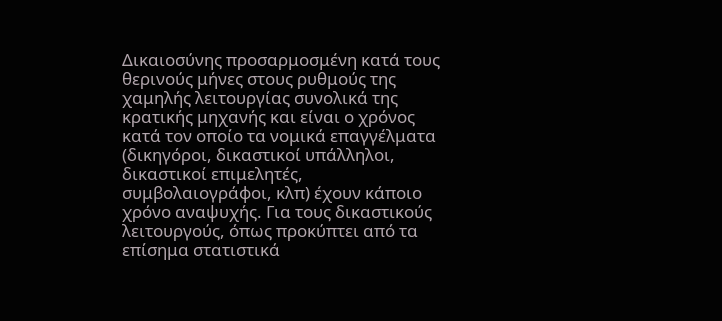Δικαιοσύνης προσαρμοσμένη κατά τους θερινούς μήνες στους ρυθμούς της χαμηλής λειτουργίας συνολικά της κρατικής μηχανής και είναι ο χρόνος κατά τον οποίο τα νομικά επαγγέλματα (δικηγόροι, δικαστικοί υπάλληλοι, δικαστικοί επιμελητές, συμβολαιογράφοι, κλπ) έχουν κάποιο χρόνο αναψυχής. Για τους δικαστικούς λειτουργούς, όπως προκύπτει από τα επίσημα στατιστικά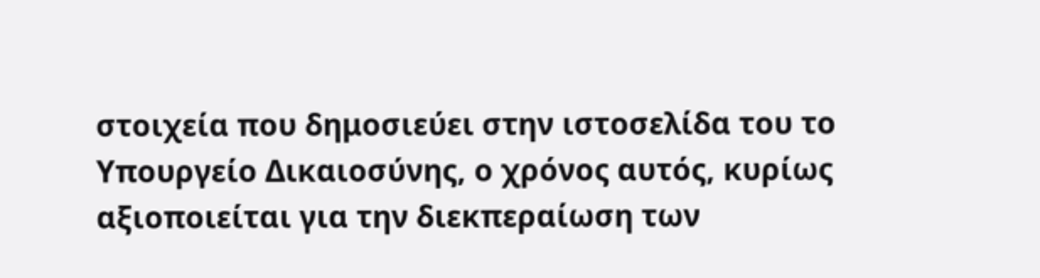στοιχεία που δημοσιεύει στην ιστοσελίδα του το Υπουργείο Δικαιοσύνης, ο χρόνος αυτός, κυρίως αξιοποιείται για την διεκπεραίωση των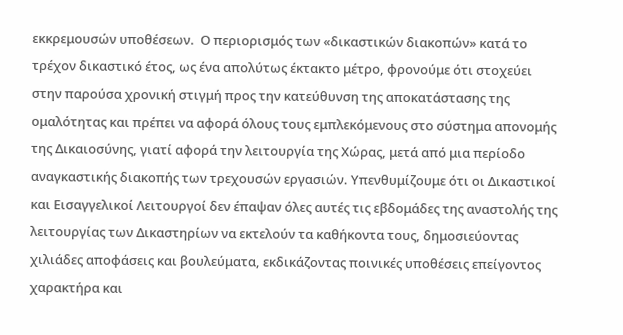εκκρεμουσών υποθέσεων.  Ο περιορισμός των «δικαστικών διακοπών» κατά το τρέχον δικαστικό έτος, ως ένα απολύτως έκτακτο μέτρο, φρονούμε ότι στοχεύει στην παρούσα χρονική στιγμή προς την κατεύθυνση της αποκατάστασης της ομαλότητας και πρέπει να αφορά όλους τους εμπλεκόμενους στο σύστημα απονομής της Δικαιοσύνης, γιατί αφορά την λειτουργία της Χώρας, μετά από μια περίοδο αναγκαστικής διακοπής των τρεχουσών εργασιών. Υπενθυμίζουμε ότι οι Δικαστικοί και Εισαγγελικοί Λειτουργοί δεν έπαψαν όλες αυτές τις εβδομάδες της αναστολής της λειτουργίας των Δικαστηρίων να εκτελούν τα καθήκοντα τους, δημοσιεύοντας χιλιάδες αποφάσεις και βουλεύματα, εκδικάζοντας ποινικές υποθέσεις επείγοντος χαρακτήρα και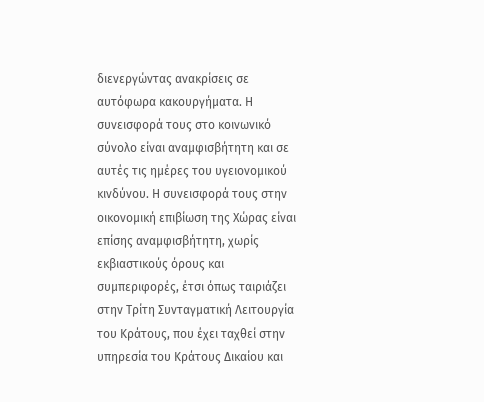διενεργώντας ανακρίσεις σε αυτόφωρα κακουργήματα. Η συνεισφορά τους στο κοινωνικό σύνολο είναι αναμφισβήτητη και σε αυτές τις ημέρες του υγειονομικού κινδύνου. Η συνεισφορά τους στην οικονομική επιβίωση της Χώρας είναι επίσης αναμφισβήτητη, χωρίς εκβιαστικούς όρους και συμπεριφορές, έτσι όπως ταιριάζει στην Τρίτη Συνταγματική Λειτουργία του Κράτους, που έχει ταχθεί στην υπηρεσία του Κράτους Δικαίου και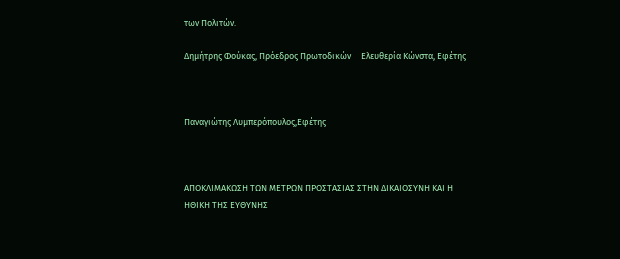των Πολιτών.

Δημήτρης Φούκας, Πρόεδρος Πρωτοδικών     Ελευθερία Κώνστα, Εφέτης



Παναγιώτης Λυμπερόπουλος,Εφέτης



ΑΠΟΚΛΙΜΑΚΩΣΗ ΤΩΝ ΜΕΤΡΩΝ ΠΡΟΣΤΑΣΙΑΣ ΣΤΗΝ ΔΙΚΑΙΟΣΥΝΗ ΚΑΙ Η ΗΘΙΚΗ ΤΗΣ ΕΥΘΥΝΗΣ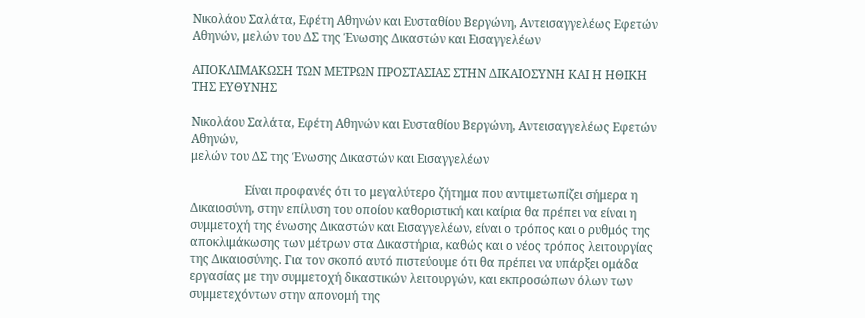Νικολάου Σαλάτα, Εφέτη Αθηνών και Ευσταθίου Βεργώνη, Αντεισαγγελέως Εφετών Αθηνών, μελών του ΔΣ της Ένωσης Δικαστών και Εισαγγελέων

ΑΠΟΚΛΙΜΑΚΩΣΗ ΤΩΝ ΜΕΤΡΩΝ ΠΡΟΣΤΑΣΙΑΣ ΣΤΗΝ ΔΙΚΑΙΟΣΥΝΗ ΚΑΙ Η ΗΘΙΚΗ ΤΗΣ ΕΥΘΥΝΗΣ

Νικολάου Σαλάτα, Εφέτη Αθηνών και Ευσταθίου Βεργώνη, Αντεισαγγελέως Εφετών Αθηνών,
μελών του ΔΣ της Ένωσης Δικαστών και Εισαγγελέων

                  Είναι προφανές ότι το μεγαλύτερο ζήτημα που αντιμετωπίζει σήμερα η Δικαιοσύνη, στην επίλυση του οποίου καθοριστική και καίρια θα πρέπει να είναι η συμμετοχή της ένωσης Δικαστών και Εισαγγελέων, είναι ο τρόπος και ο ρυθμός της αποκλιμάκωσης των μέτρων στα Δικαστήρια, καθώς και ο νέος τρόπος λειτουργίας της Δικαιοσύνης. Για τον σκοπό αυτό πιστεύουμε ότι θα πρέπει να υπάρξει ομάδα εργασίας με την συμμετοχή δικαστικών λειτουργών, και εκπροσώπων όλων των συμμετεχόντων στην απονομή της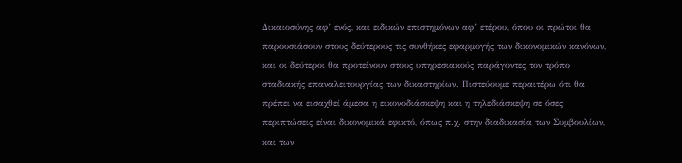Δικαιοσύνης αφ’ ενός, και ειδικών επιστημόνων αφ’ ετέρου, όπου οι πρώτοι θα παρουσιάσουν στους δεύτερους τις συνθήκες εφαρμογής των δικονομικών κανόνων, και οι δεύτεροι θα προτείνουν στους υπηρεσιακούς παράγοντες τον τρόπο σταδιακής επαναλειτουργίας των δικαστηρίων. Πιστεύουμε περαιτέρω ότι θα πρέπει να εισαχθεί άμεσα η εικονοδιάσκεψη και η τηλεδιάσκεψη σε όσες περιπτώσεις είναι δικονομικά εφικτό, όπως π.χ. στην διαδικασία των Συμβουλίων, και των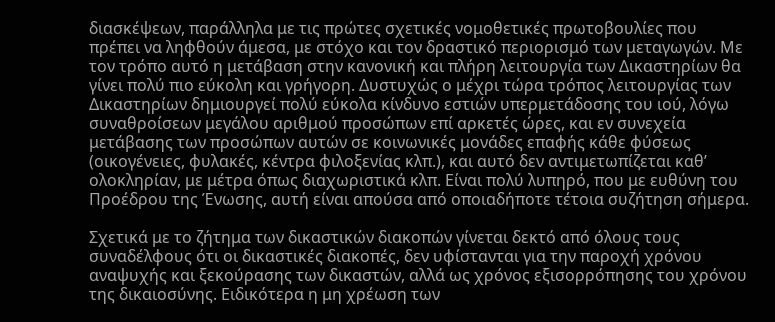διασκέψεων, παράλληλα με τις πρώτες σχετικές νομοθετικές πρωτοβουλίες που πρέπει να ληφθούν άμεσα, με στόχο και τον δραστικό περιορισμό των μεταγωγών. Με τον τρόπο αυτό η μετάβαση στην κανονική και πλήρη λειτουργία των Δικαστηρίων θα γίνει πολύ πιο εύκολη και γρήγορη. Δυστυχώς ο μέχρι τώρα τρόπος λειτουργίας των Δικαστηρίων δημιουργεί πολύ εύκολα κίνδυνο εστιών υπερμετάδοσης του ιού, λόγω συναθροίσεων μεγάλου αριθμού προσώπων επί αρκετές ώρες, και εν συνεχεία μετάβασης των προσώπων αυτών σε κοινωνικές μονάδες επαφής κάθε φύσεως (οικογένειες, φυλακές, κέντρα φιλοξενίας κλπ.), και αυτό δεν αντιμετωπίζεται καθ’ ολοκληρίαν, με μέτρα όπως διαχωριστικά κλπ. Είναι πολύ λυπηρό, που με ευθύνη του Προέδρου της Ένωσης, αυτή είναι απούσα από οποιαδήποτε τέτοια συζήτηση σήμερα.

Σχετικά με το ζήτημα των δικαστικών διακοπών γίνεται δεκτό από όλους τους συναδέλφους ότι οι δικαστικές διακοπές, δεν υφίστανται για την παροχή χρόνου αναψυχής και ξεκούρασης των δικαστών, αλλά ως χρόνος εξισορρόπησης του χρόνου της δικαιοσύνης. Ειδικότερα η μη χρέωση των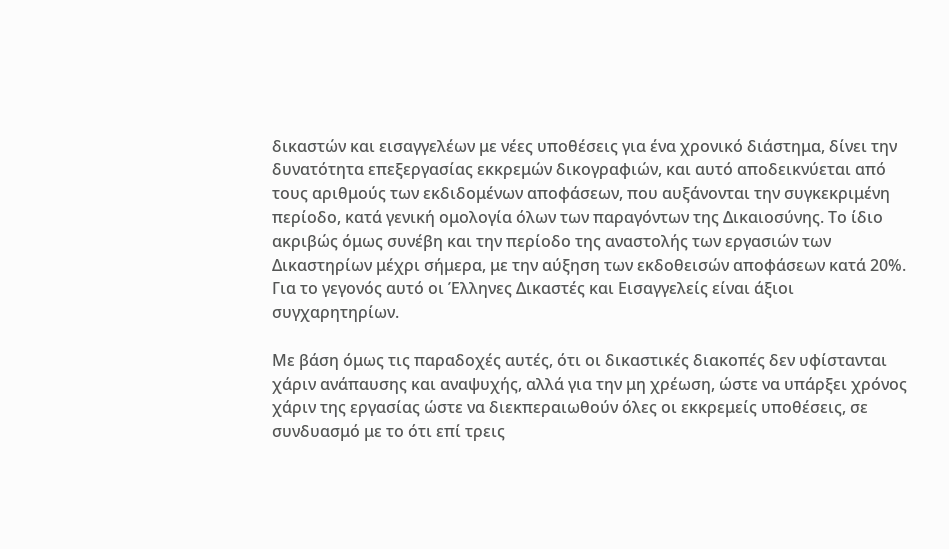δικαστών και εισαγγελέων με νέες υποθέσεις για ένα χρονικό διάστημα, δίνει την δυνατότητα επεξεργασίας εκκρεμών δικογραφιών, και αυτό αποδεικνύεται από τους αριθμούς των εκδιδομένων αποφάσεων, που αυξάνονται την συγκεκριμένη περίοδο, κατά γενική ομολογία όλων των παραγόντων της Δικαιοσύνης. Το ίδιο ακριβώς όμως συνέβη και την περίοδο της αναστολής των εργασιών των Δικαστηρίων μέχρι σήμερα, με την αύξηση των εκδοθεισών αποφάσεων κατά 20%. Για το γεγονός αυτό οι Έλληνες Δικαστές και Εισαγγελείς είναι άξιοι συγχαρητηρίων.

Με βάση όμως τις παραδοχές αυτές, ότι οι δικαστικές διακοπές δεν υφίστανται χάριν ανάπαυσης και αναψυχής, αλλά για την μη χρέωση, ώστε να υπάρξει χρόνος χάριν της εργασίας ώστε να διεκπεραιωθούν όλες οι εκκρεμείς υποθέσεις, σε συνδυασμό με το ότι επί τρεις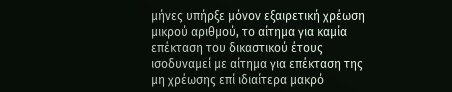μήνες υπήρξε μόνον εξαιρετική χρέωση μικρού αριθμού, το αίτημα για καμία επέκταση του δικαστικού έτους ισοδυναμεί με αίτημα για επέκταση της μη χρέωσης επί ιδιαίτερα μακρό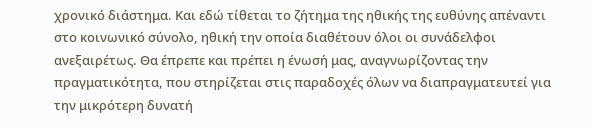χρονικό διάστημα. Και εδώ τίθεται το ζήτημα της ηθικής της ευθύνης απέναντι στο κοινωνικό σύνολο, ηθική την οποία διαθέτουν όλοι οι συνάδελφοι ανεξαιρέτως. Θα έπρεπε και πρέπει η ένωσή μας, αναγνωρίζοντας την πραγματικότητα, που στηρίζεται στις παραδοχές όλων να διαπραγματευτεί για την μικρότερη δυνατή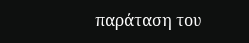παράταση του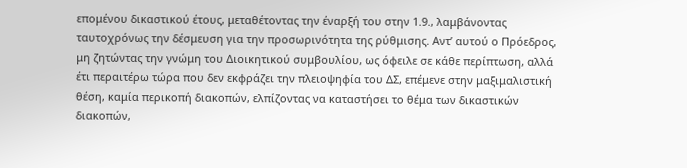επομένου δικαστικού έτους, μεταθέτοντας την έναρξή του στην 1.9., λαμβάνοντας ταυτοχρόνως την δέσμευση για την προσωρινότητα της ρύθμισης. Αντ’ αυτού ο Πρόεδρος, μη ζητώντας την γνώμη του Διοικητικού συμβουλίου, ως όφειλε σε κάθε περίπτωση, αλλά έτι περαιτέρω τώρα που δεν εκφράζει την πλειοψηφία του ΔΣ, επέμενε στην μαξιμαλιστική θέση, καμία περικοπή διακοπών, ελπίζοντας να καταστήσει το θέμα των δικαστικών διακοπών,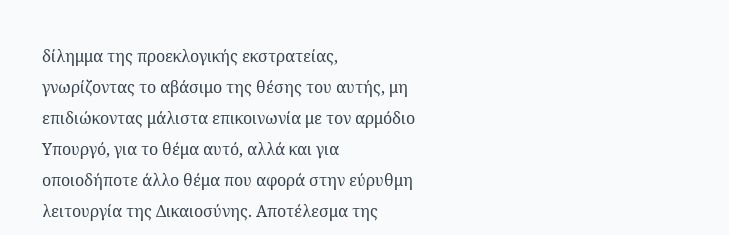δίλημμα της προεκλογικής εκστρατείας, γνωρίζοντας το αβάσιμο της θέσης του αυτής, μη επιδιώκοντας μάλιστα επικοινωνία με τον αρμόδιο Υπουργό, για το θέμα αυτό, αλλά και για οποιοδήποτε άλλο θέμα που αφορά στην εύρυθμη λειτουργία της Δικαιοσύνης. Αποτέλεσμα της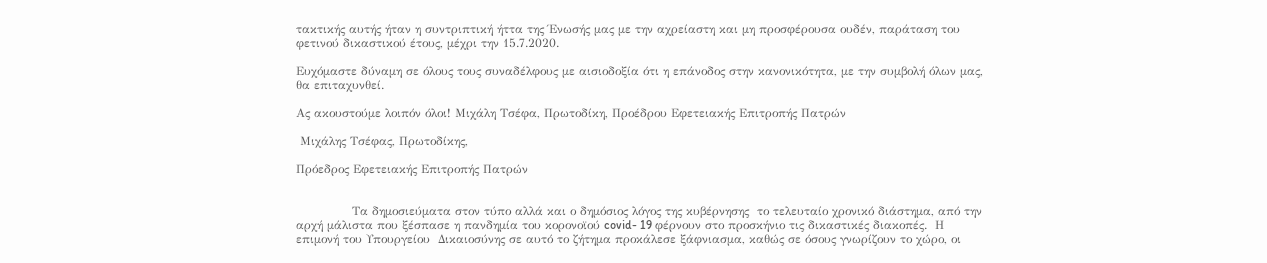τακτικής αυτής ήταν η συντριπτική ήττα της Ένωσής μας με την αχρείαστη και μη προσφέρουσα ουδέν, παράταση του φετινού δικαστικού έτους, μέχρι την 15.7.2020.

Ευχόμαστε δύναμη σε όλους τους συναδέλφους με αισιοδοξία ότι η επάνοδος στην κανονικότητα, με την συμβολή όλων μας, θα επιταχυνθεί.

Ας ακουστούμε λοιπόν όλοι! Μιχάλη Τσέφα, Πρωτοδίκη, Προέδρου Εφετειακής Επιτροπής Πατρών

 Μιχάλης Τσέφας, Πρωτοδίκης,

Πρόεδρος Εφετειακής Επιτροπής Πατρών


              Τα δημοσιεύματα στον τύπο αλλά και ο δημόσιος λόγος της κυβέρνησης  το τελευταίο χρονικό διάστημα, από την αρχή μάλιστα που ξέσπασε η πανδημία του κορονοϊού covid- 19 φέρνουν στο προσκήνιο τις δικαστικές διακοπές.  Η επιμονή του Υπουργείου  Δικαιοσύνης σε αυτό το ζήτημα προκάλεσε ξάφνιασμα, καθώς σε όσους γνωρίζουν το χώρο, οι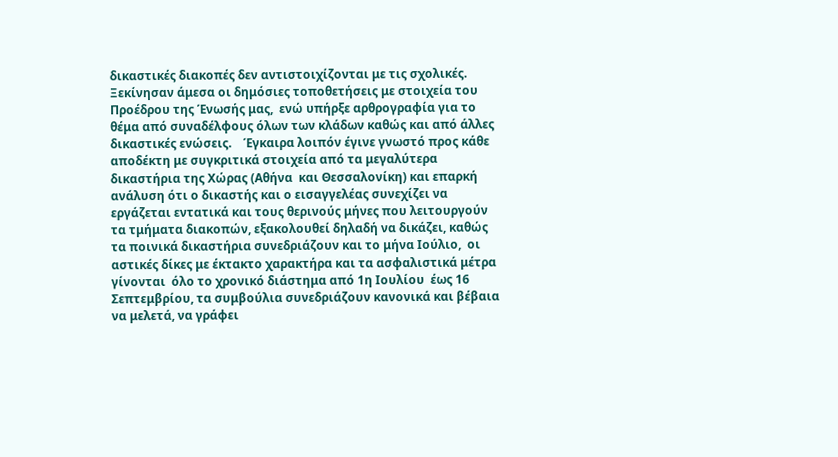δικαστικές διακοπές δεν αντιστοιχίζονται με τις σχολικές. Ξεκίνησαν άμεσα οι δημόσιες τοποθετήσεις με στοιχεία του Προέδρου της Ένωσής μας,  ενώ υπήρξε αρθρογραφία για το θέμα από συναδέλφους όλων των κλάδων καθώς και από άλλες δικαστικές ενώσεις.    Έγκαιρα λοιπόν έγινε γνωστό προς κάθε αποδέκτη με συγκριτικά στοιχεία από τα μεγαλύτερα δικαστήρια της Χώρας (Αθήνα  και Θεσσαλονίκη) και επαρκή ανάλυση ότι ο δικαστής και ο εισαγγελέας συνεχίζει να εργάζεται εντατικά και τους θερινούς μήνες που λειτουργούν τα τμήματα διακοπών, εξακολουθεί δηλαδή να δικάζει, καθώς τα ποινικά δικαστήρια συνεδριάζουν και το μήνα Ιούλιο,  οι αστικές δίκες με έκτακτο χαρακτήρα και τα ασφαλιστικά μέτρα γίνονται  όλο το χρονικό διάστημα από 1η Ιουλίου  έως 16 Σεπτεμβρίου, τα συμβούλια συνεδριάζουν κανονικά και βέβαια να μελετά, να γράφει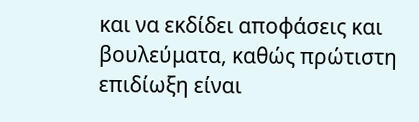και να εκδίδει αποφάσεις και βουλεύματα, καθώς πρώτιστη επιδίωξη είναι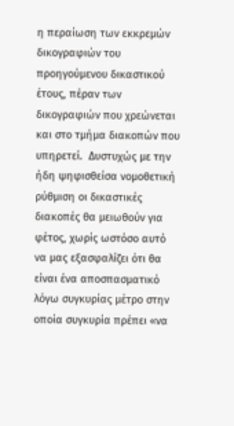η περαίωση των εκκρεμών δικογραφιών του προηγούμενου δικαστικού έτους, πέραν των δικογραφιών που χρεώνεται και στο τμήμα διακοπών που υπηρετεί.  Δυστυχώς με την ήδη ψηφισθείσα νομοθετική ρύθμιση οι δικαστικές διακοπές θα μειωθούν για φέτος, χωρίς ωστόσο αυτό να μας εξασφαλίζει ότι θα είναι ένα αποσπασματικό λόγω συγκυρίας μέτρο στην οποία συγκυρία πρέπει «να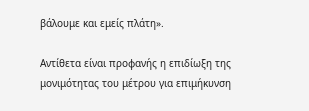βάλουμε και εμείς πλάτη».

Αντίθετα είναι προφανής η επιδίωξη της μονιμότητας του μέτρου για επιμήκυνση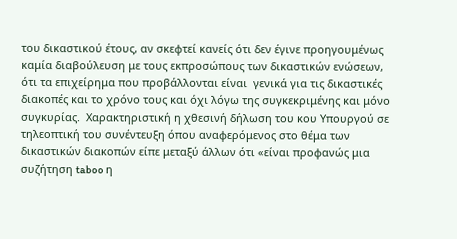του δικαστικού έτους, αν σκεφτεί κανείς ότι δεν έγινε προηγουμένως καμία διαβούλευση με τους εκπροσώπους των δικαστικών ενώσεων, ότι τα επιχείρημα που προβάλλονται είναι  γενικά για τις δικαστικές διακοπές και το χρόνο τους και όχι λόγω της συγκεκριμένης και μόνο συγκυρίας.  Χαρακτηριστική η χθεσινή δήλωση του κου Υπουργού σε τηλεοπτική του συνέντευξη όπου αναφερόμενος στο θέμα των δικαστικών διακοπών είπε μεταξύ άλλων ότι «είναι προφανώς μια συζήτηση taboo η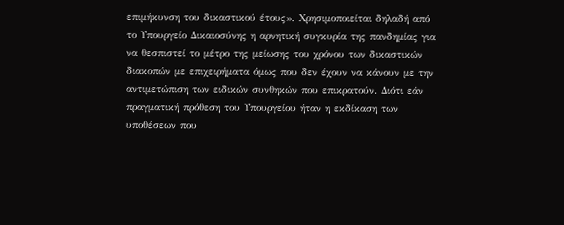επιμήκυνση του δικαστικού έτους». Χρησιμοποιείται δηλαδή από το Υπουργείο Δικαιοσύνης η αρνητική συγκυρία της πανδημίας για να θεσπιστεί το μέτρο της μείωσης του χρόνου των δικαστικών διακοπών με επιχειρήματα όμως που δεν έχουν να κάνουν με την αντιμετώπιση των ειδικών συνθηκών που επικρατούν. Διότι εάν πραγματική πρόθεση του Υπουργείου ήταν η εκδίκαση των υποθέσεων που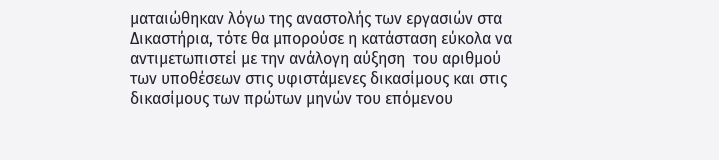ματαιώθηκαν λόγω της αναστολής των εργασιών στα Δικαστήρια, τότε θα μπορούσε η κατάσταση εύκολα να αντιμετωπιστεί με την ανάλογη αύξηση  του αριθμού των υποθέσεων στις υφιστάμενες δικασίμους και στις δικασίμους των πρώτων μηνών του επόμενου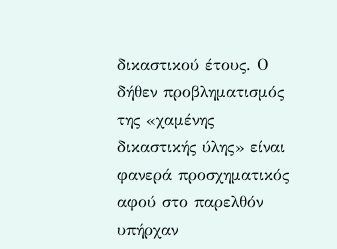δικαστικού έτους. Ο δήθεν προβληματισμός της «χαμένης δικαστικής ύλης» είναι φανερά προσχηματικός αφού στο παρελθόν υπήρχαν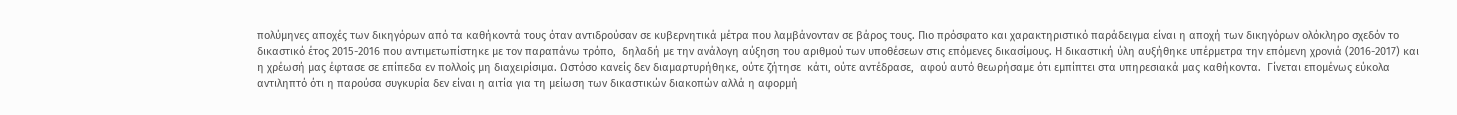πολύμηνες αποχές των δικηγόρων από τα καθήκοντά τους όταν αντιδρούσαν σε κυβερνητικά μέτρα που λαμβάνονταν σε βάρος τους. Πιο πρόσφατο και χαρακτηριστικό παράδειγμα είναι η αποχή των δικηγόρων ολόκληρο σχεδόν το δικαστικό έτος 2015-2016 που αντιμετωπίστηκε με τον παραπάνω τρόπο,  δηλαδή με την ανάλογη αύξηση του αριθμού των υποθέσεων στις επόμενες δικασίμους. Η δικαστική ύλη αυξήθηκε υπέρμετρα την επόμενη χρονιά (2016-2017) και η χρέωσή μας έφτασε σε επίπεδα εν πολλοίς μη διαχειρίσιμα. Ωστόσο κανείς δεν διαμαρτυρήθηκε, ούτε ζήτησε  κάτι, ούτε αντέδρασε,  αφού αυτό θεωρήσαμε ότι εμπίπτει στα υπηρεσιακά μας καθήκοντα.  Γίνεται επομένως εύκολα αντιληπτό ότι η παρούσα συγκυρία δεν είναι η αιτία για τη μείωση των δικαστικών διακοπών αλλά η αφορμή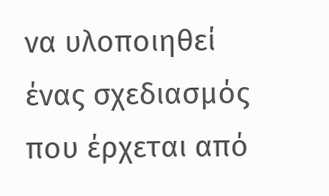να υλοποιηθεί ένας σχεδιασμός που έρχεται από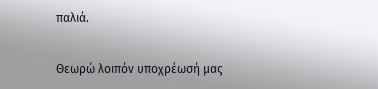παλιά.

Θεωρώ λοιπόν υποχρέωσή μας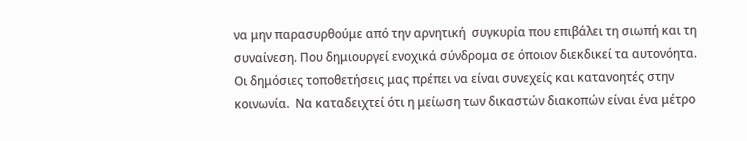να μην παρασυρθούμε από την αρνητική  συγκυρία που επιβάλει τη σιωπή και τη συναίνεση. Που δημιουργεί ενοχικά σύνδρομα σε όποιον διεκδικεί τα αυτονόητα. Οι δημόσιες τοποθετήσεις μας πρέπει να είναι συνεχείς και κατανοητές στην κοινωνία.  Να καταδειχτεί ότι η μείωση των δικαστών διακοπών είναι ένα μέτρο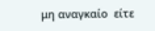μη αναγκαίο  είτε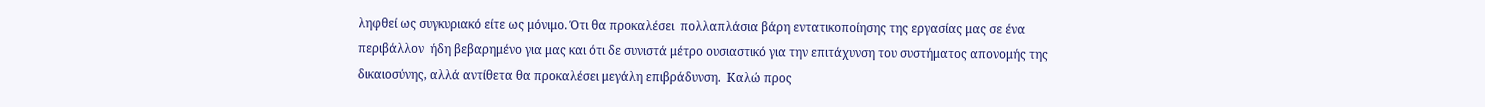ληφθεί ως συγκυριακό είτε ως μόνιμο. Ότι θα προκαλέσει  πολλαπλάσια βάρη εντατικοποίησης της εργασίας μας σε ένα περιβάλλον  ήδη βεβαρημένο για μας και ότι δε συνιστά μέτρο ουσιαστικό για την επιτάχυνση του συστήματος απονομής της δικαιοσύνης, αλλά αντίθετα θα προκαλέσει μεγάλη επιβράδυνση.  Καλώ προς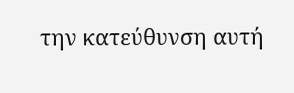την κατεύθυνση αυτή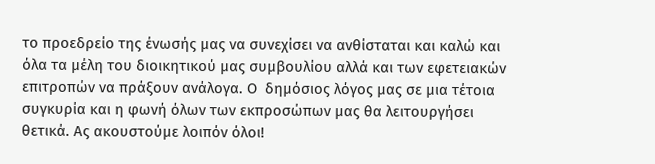το προεδρείο της ένωσής μας να συνεχίσει να ανθίσταται και καλώ και  όλα τα μέλη του διοικητικού μας συμβουλίου αλλά και των εφετειακών επιτροπών να πράξουν ανάλογα. Ο  δημόσιος λόγος μας σε μια τέτοια συγκυρία και η φωνή όλων των εκπροσώπων μας θα λειτουργήσει θετικά. Ας ακουστούμε λοιπόν όλοι!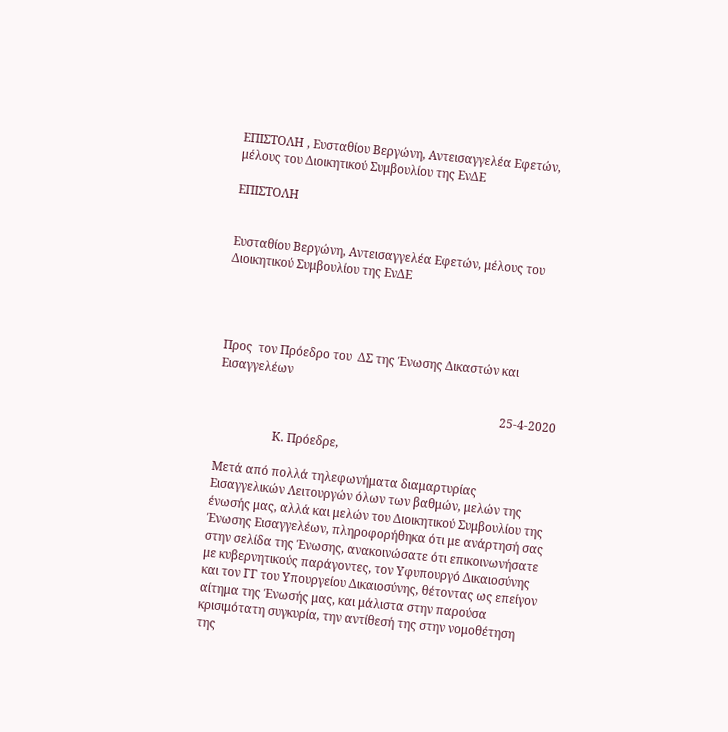ΕΠΙΣΤΟΛΗ , Ευσταθίου Βεργώνη, Αντεισαγγελέα Εφετών, μέλους του Διοικητικού Συμβουλίου της ΕνΔΕ

ΕΠΙΣΤΟΛΗ


Ευσταθίου Βεργώνη, Αντεισαγγελέα Εφετών, μέλους του Διοικητικού Συμβουλίου της ΕνΔΕ




Προς  τον Πρόεδρο του  ΔΣ της Ένωσης Δικαστών και Εισαγγελέων

                                                                                              25-4-2020

                   Κ. Πρόεδρε,

Μετά από πολλά τηλεφωνήματα διαμαρτυρίας Εισαγγελικών Λειτουργών όλων των βαθμών, μελών της ένωσής μας, αλλά και μελών του Διοικητικού Συμβουλίου της Ένωσης Εισαγγελέων, πληροφορήθηκα ότι με ανάρτησή σας στην σελίδα της Ένωσης, ανακοινώσατε ότι επικοινωνήσατε με κυβερνητικούς παράγοντες, τον Υφυπουργό Δικαιοσύνης και τον ΓΓ του Υπουργείου Δικαιοσύνης, θέτοντας ως επείγον αίτημα της Ένωσής μας, και μάλιστα στην παρούσα κρισιμότατη συγκυρία, την αντίθεσή της στην νομοθέτηση της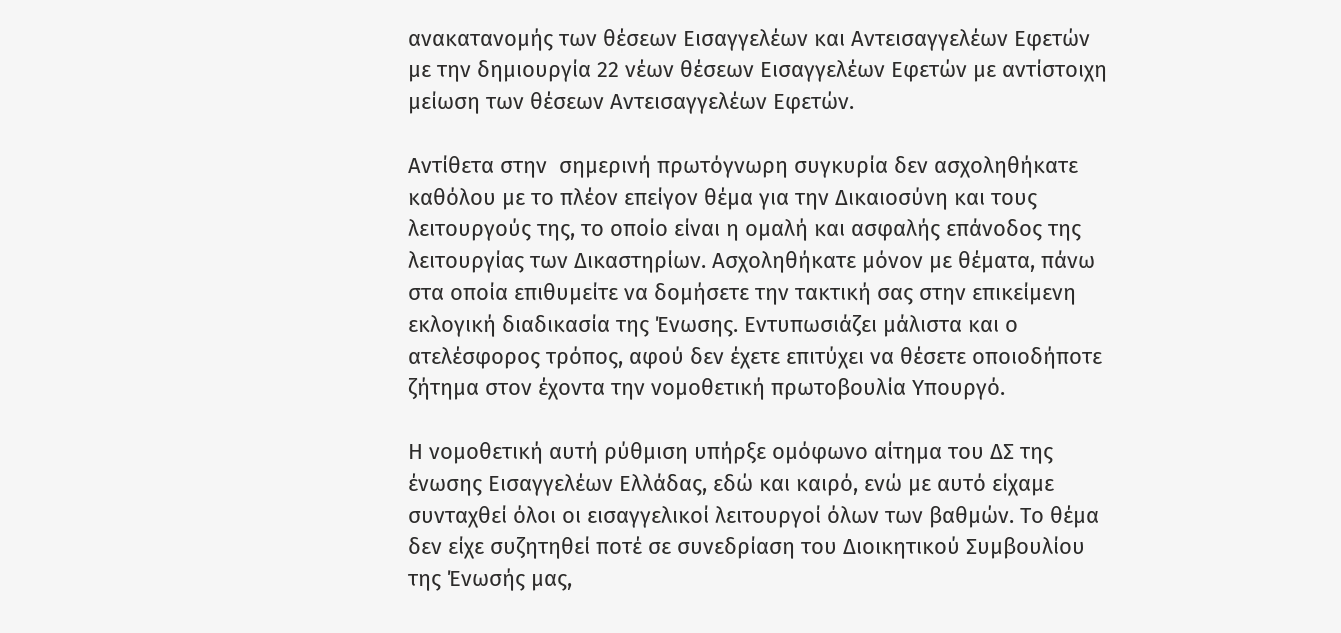ανακατανομής των θέσεων Εισαγγελέων και Αντεισαγγελέων Εφετών με την δημιουργία 22 νέων θέσεων Εισαγγελέων Εφετών με αντίστοιχη μείωση των θέσεων Αντεισαγγελέων Εφετών.

Αντίθετα στην  σημερινή πρωτόγνωρη συγκυρία δεν ασχοληθήκατε καθόλου με το πλέον επείγον θέμα για την Δικαιοσύνη και τους λειτουργούς της, το οποίο είναι η ομαλή και ασφαλής επάνοδος της λειτουργίας των Δικαστηρίων. Ασχοληθήκατε μόνον με θέματα, πάνω στα οποία επιθυμείτε να δομήσετε την τακτική σας στην επικείμενη εκλογική διαδικασία της Ένωσης. Εντυπωσιάζει μάλιστα και ο ατελέσφορος τρόπος, αφού δεν έχετε επιτύχει να θέσετε οποιοδήποτε ζήτημα στον έχοντα την νομοθετική πρωτοβουλία Υπουργό.

Η νομοθετική αυτή ρύθμιση υπήρξε ομόφωνο αίτημα του ΔΣ της ένωσης Εισαγγελέων Ελλάδας, εδώ και καιρό, ενώ με αυτό είχαμε συνταχθεί όλοι οι εισαγγελικοί λειτουργοί όλων των βαθμών. Το θέμα δεν είχε συζητηθεί ποτέ σε συνεδρίαση του Διοικητικού Συμβουλίου της Ένωσής μας,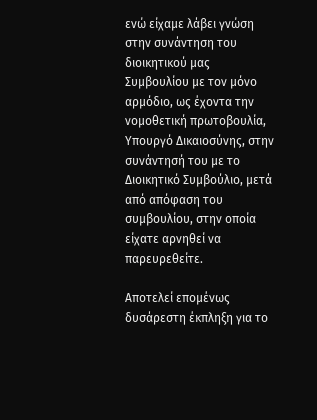ενώ είχαμε λάβει γνώση στην συνάντηση του διοικητικού μας Συμβουλίου με τον μόνο αρμόδιο, ως έχοντα την νομοθετική πρωτοβουλία, Υπουργό Δικαιοσύνης, στην συνάντησή του με το Διοικητικό Συμβούλιο, μετά από απόφαση του συμβουλίου, στην οποία είχατε αρνηθεί να παρευρεθείτε.

Αποτελεί επομένως δυσάρεστη έκπληξη για το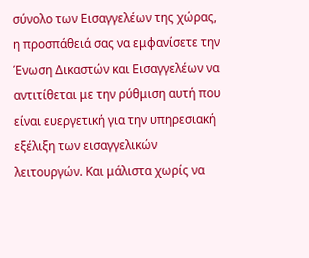σύνολο των Εισαγγελέων της χώρας, η προσπάθειά σας να εμφανίσετε την Ένωση Δικαστών και Εισαγγελέων να αντιτίθεται με την ρύθμιση αυτή που είναι ευεργετική για την υπηρεσιακή εξέλιξη των εισαγγελικών λειτουργών. Και μάλιστα χωρίς να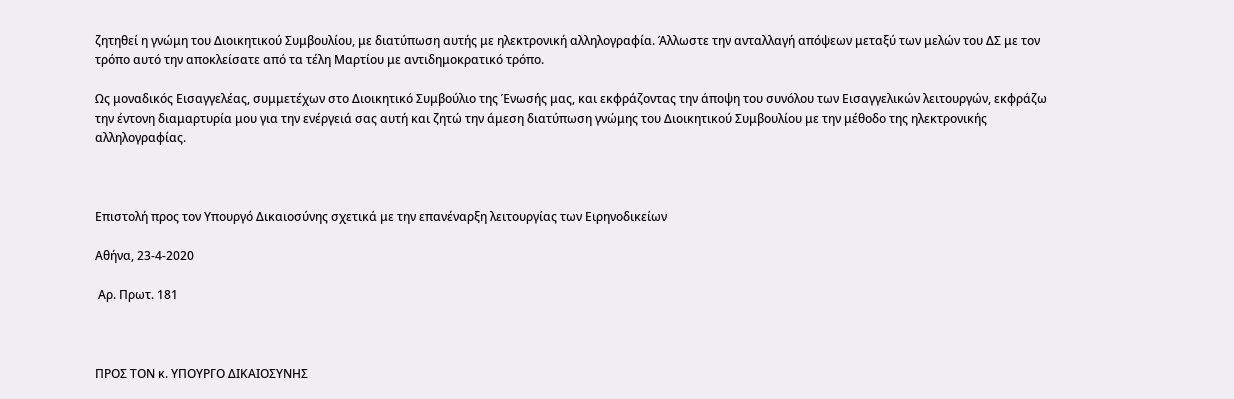ζητηθεί η γνώμη του Διοικητικού Συμβουλίου, με διατύπωση αυτής με ηλεκτρονική αλληλογραφία. Άλλωστε την ανταλλαγή απόψεων μεταξύ των μελών του ΔΣ με τον τρόπο αυτό την αποκλείσατε από τα τέλη Μαρτίου με αντιδημοκρατικό τρόπο.

Ως μοναδικός Εισαγγελέας, συμμετέχων στο Διοικητικό Συμβούλιο της Ένωσής μας, και εκφράζοντας την άποψη του συνόλου των Εισαγγελικών λειτουργών, εκφράζω την έντονη διαμαρτυρία μου για την ενέργειά σας αυτή και ζητώ την άμεση διατύπωση γνώμης του Διοικητικού Συμβουλίου με την μέθοδο της ηλεκτρονικής αλληλογραφίας.



Επιστολή προς τον Υπουργό Δικαιοσύνης σχετικά με την επανέναρξη λειτουργίας των Ειρηνοδικείων

Αθήνα, 23-4-2020

 Αρ. Πρωτ. 181



ΠΡΟΣ ΤΟΝ κ. ΥΠΟΥΡΓΟ ΔΙΚΑΙΟΣΥΝΗΣ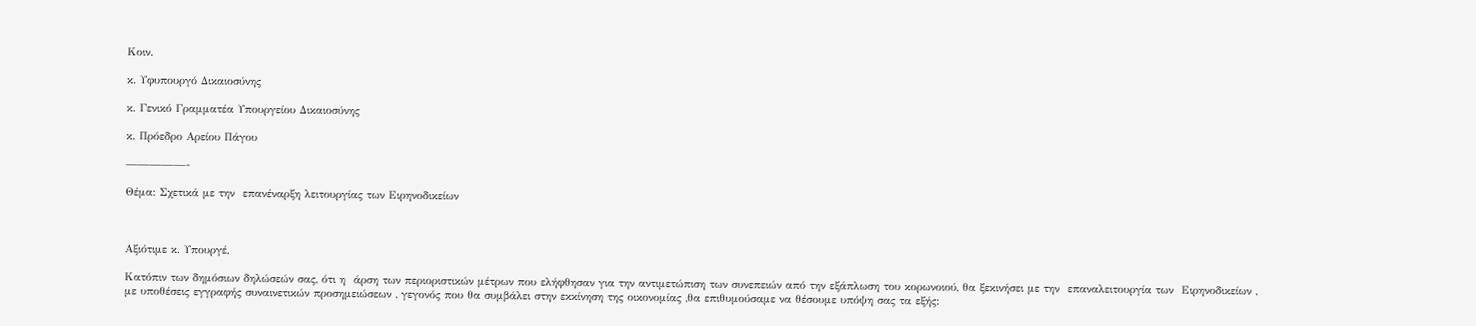Κοιν.

κ. Υφυπουργό Δικαιοσύνης

κ. Γενικό Γραμματέα Υπουργείου Δικαιοσύνης

κ. Πρόεδρο Αρείου Πάγου

—————-

Θέμα: Σχετικά με την  επανέναρξη λειτουργίας των Ειρηνοδικείων



Αξιότιμε κ. Υπουργέ,

Κατόπιν των δημόσιων δηλώσεών σας, ότι η  άρση των περιοριστικών μέτρων που ελήφθησαν για την αντιμετώπιση των συνεπειών από την εξάπλωση του κορωνοιού, θα ξεκινήσει με την  επαναλειτουργία των  Ειρηνοδικείων ,  με υποθέσεις εγγραφής συναινετικών προσημειώσεων , γεγονός που θα συμβάλει στην εκκίνηση της οικονομίας ,θα επιθυμούσαμε να θέσουμε υπόψη σας τα εξής: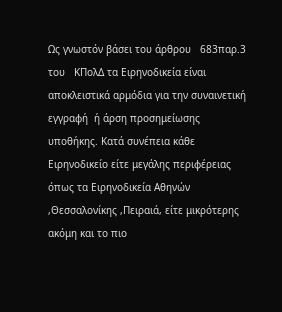Ως γνωστόν βάσει του άρθρου   683παρ.3 του   ΚΠολΔ τα Ειρηνοδικεία είναι αποκλειστικά αρμόδια για την συναινετική  εγγραφή  ή άρση προσημείωσης  υποθήκης. Κατά συνέπεια κάθε Ειρηνοδικείο είτε μεγάλης περιφέρειας όπως τα Ειρηνοδικεία Αθηνών ,Θεσσαλονίκης ,Πειραιά, είτε μικρότερης  ακόμη και το πιο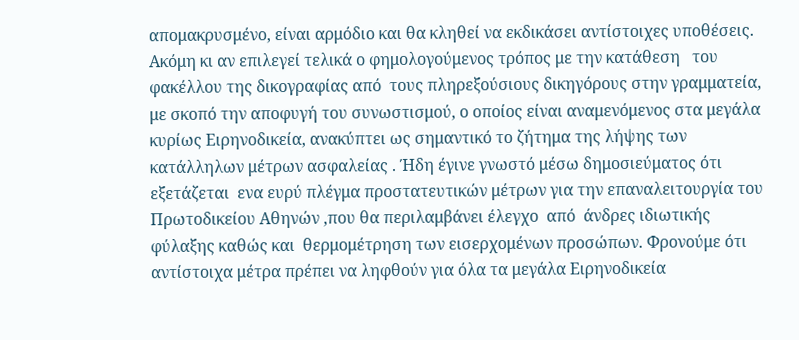απομακρυσμένο, είναι αρμόδιο και θα κληθεί να εκδικάσει αντίστοιχες υποθέσεις. Ακόμη κι αν επιλεγεί τελικά ο φημολογούμενος τρόπος με την κατάθεση   του  φακέλλου της δικογραφίας από  τους πληρεξούσιους δικηγόρους στην γραμματεία,   με σκοπό την αποφυγή του συνωστισμού, ο οποίος είναι αναμενόμενος στα μεγάλα κυρίως Ειρηνοδικεία, ανακύπτει ως σημαντικό το ζήτημα της λήψης των κατάλληλων μέτρων ασφαλείας . Ήδη έγινε γνωστό μέσω δημοσιεύματος ότι  εξετάζεται  ενα ευρύ πλέγμα προστατευτικών μέτρων για την επαναλειτουργία του Πρωτοδικείου Αθηνών ,που θα περιλαμβάνει έλεγχο  από  άνδρες ιδιωτικής φύλαξης καθώς και  θερμομέτρηση των εισερχομένων προσώπων. Φρονούμε ότι αντίστοιχα μέτρα πρέπει να ληφθούν για όλα τα μεγάλα Ειρηνοδικεία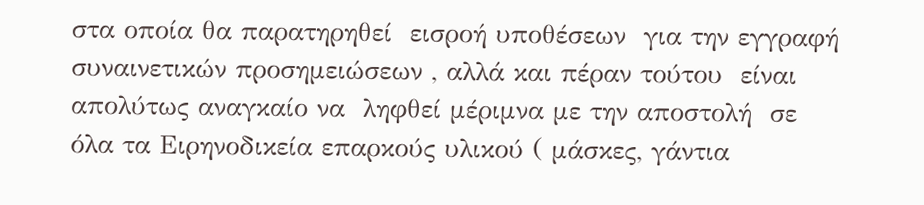στα οποία θα παρατηρηθεί  εισροή υποθέσεων  για την εγγραφή συναινετικών προσημειώσεων , αλλά και πέραν τούτου  είναι  απολύτως αναγκαίο να  ληφθεί μέριμνα με την αποστολή  σε όλα τα Ειρηνοδικεία επαρκούς υλικού ( μάσκες, γάντια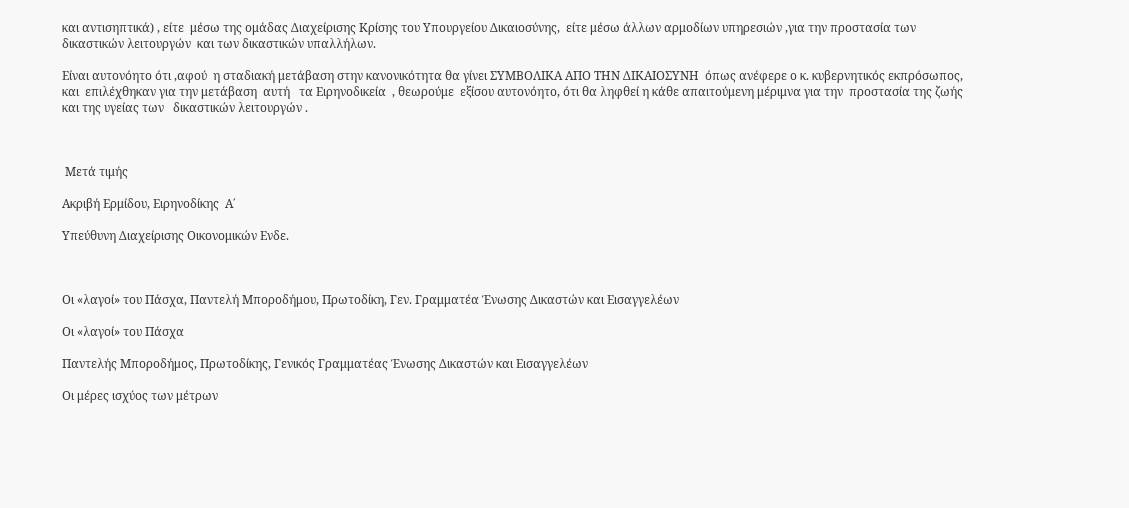και αντισηπτικά) , είτε  μέσω της ομάδας Διαχείρισης Κρίσης του Υπουργείου Δικαιοσύνης,  είτε μέσω άλλων αρμοδίων υπηρεσιών ,για την προστασία των  δικαστικών λειτουργών  και των δικαστικών υπαλλήλων.

Είναι αυτονόητο ότι ,αφού  η σταδιακή μετάβαση στην κανονικότητα θα γίνει ΣΥΜΒΟΛΙΚΑ ΑΠΟ ΤΗΝ ΔΙΚΑΙΟΣΥΝΗ  όπως ανέφερε ο κ. κυβερνητικός εκπρόσωπος, και  επιλέχθηκαν για την μετάβαση  αυτή   τα Ειρηνοδικεία  , θεωρούμε  εξίσου αυτονόητο, ότι θα ληφθεί η κάθε απαιτούμενη μέριμνα για την  προστασία της ζωής και της υγείας των   δικαστικών λειτουργών .



 Μετά τιμής

Ακριβή Ερμίδου, Ειρηνοδίκης  Α΄

Υπεύθυνη Διαχείρισης Οικονομικών Ενδε.



Οι «λαγοί» του Πάσχα, Παντελή Μποροδήμου, Πρωτοδίκη, Γεν. Γραμματέα Ένωσης Δικαστών και Εισαγγελέων

Οι «λαγοί» του Πάσχα

Παντελής Μποροδήμος, Πρωτοδίκης, Γενικός Γραμματέας Ένωσης Δικαστών και Εισαγγελέων

Οι μέρες ισχύος των μέτρων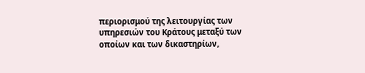περιορισμού της λειτουργίας των υπηρεσιών του Κράτους μεταξύ των οποίων και των δικαστηρίων,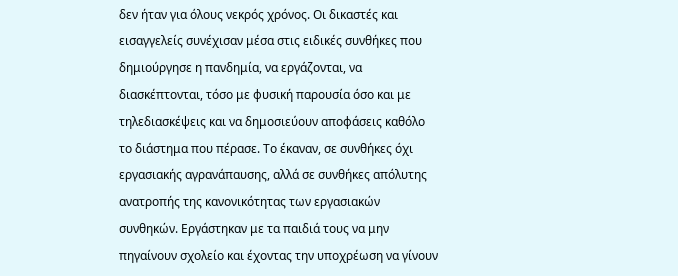δεν ήταν για όλους νεκρός χρόνος. Οι δικαστές και εισαγγελείς συνέχισαν μέσα στις ειδικές συνθήκες που δημιούργησε η πανδημία, να εργάζονται, να διασκέπτονται, τόσο με φυσική παρουσία όσο και με τηλεδιασκέψεις και να δημοσιεύουν αποφάσεις καθόλο το διάστημα που πέρασε. Το έκαναν, σε συνθήκες όχι εργασιακής αγρανάπαυσης, αλλά σε συνθήκες απόλυτης ανατροπής της κανονικότητας των εργασιακών συνθηκών. Εργάστηκαν με τα παιδιά τους να μην πηγαίνουν σχολείο και έχοντας την υποχρέωση να γίνουν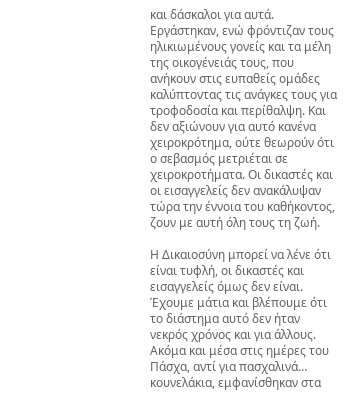και δάσκαλοι για αυτά. Εργάστηκαν, ενώ φρόντιζαν τους ηλικιωμένους γονείς και τα μέλη της οικογένειάς τους, που ανήκουν στις ευπαθείς ομάδες καλύπτοντας τις ανάγκες τους για τροφοδοσία και περίθαλψη. Και δεν αξιώνουν για αυτό κανένα χειροκρότημα, ούτε θεωρούν ότι ο σεβασμός μετριέται σε χειροκροτήματα. Οι δικαστές και οι εισαγγελείς δεν ανακάλυψαν τώρα την έννοια του καθήκοντος, ζουν με αυτή όλη τους τη ζωή.

Η Δικαιοσύνη μπορεί να λένε ότι είναι τυφλή, οι δικαστές και εισαγγελείς όμως δεν είναι. Έχουμε μάτια και βλέπουμε ότι το διάστημα αυτό δεν ήταν νεκρός χρόνος και για άλλους. Ακόμα και μέσα στις ημέρες του Πάσχα, αντί για πασχαλινά… κουνελάκια, εμφανίσθηκαν στα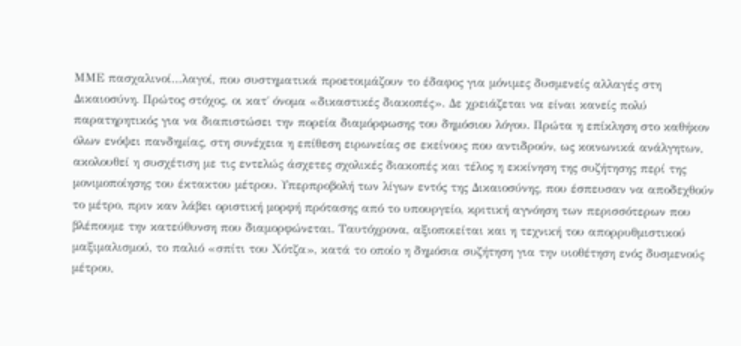ΜΜΕ πασχαλινοί…λαγοί, που συστηματικά προετοιμάζουν το έδαφος για μόνιμες δυσμενείς αλλαγές στη Δικαιοσύνη. Πρώτος στόχος, οι κατ΄ όνομα «δικαστικές διακοπές». Δε χρειάζεται να είναι κανείς πολύ παρατηρητικός για να διαπιστώσει την πορεία διαμόρφωσης του δημόσιου λόγου. Πρώτα η επίκληση στο καθήκον όλων ενόψει πανδημίας, στη συνέχεια η επίθεση ειρωνείας σε εκείνους που αντιδρούν, ως κοινωνικά ανάλγητων, ακολουθεί η συσχέτιση με τις εντελώς άσχετες σχολικές διακοπές και τέλος η εκκίνηση της συζήτησης περί της μονιμοποίησης του έκτακτου μέτρου. Υπερπροβολή των λίγων εντός της Δικαιοσύνης, που έσπευσαν να αποδεχθούν το μέτρο, πριν καν λάβει οριστική μορφή πρότασης από το υπουργείο, κριτική αγνόηση των περισσότερων που βλέπουμε την κατεύθυνση που διαμορφώνεται. Ταυτόχρονα, αξιοποιείται και η τεχνική του απορρυθμιστικού μαξιμαλισμού, το παλιό «σπίτι του Χότζα», κατά το οποίο η δημόσια συζήτηση για την υιοθέτηση ενός δυσμενούς μέτρου,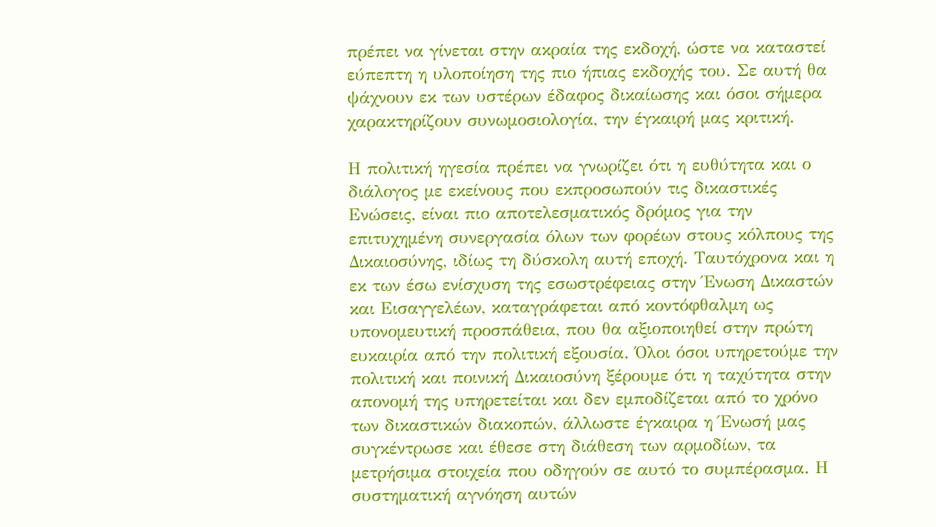πρέπει να γίνεται στην ακραία της εκδοχή, ώστε να καταστεί εύπεπτη η υλοποίηση της πιο ήπιας εκδοχής του. Σε αυτή θα ψάχνουν εκ των υστέρων έδαφος δικαίωσης και όσοι σήμερα χαρακτηρίζουν συνωμοσιολογία, την έγκαιρή μας κριτική.

Η πολιτική ηγεσία πρέπει να γνωρίζει ότι η ευθύτητα και ο διάλογος με εκείνους που εκπροσωπούν τις δικαστικές Ενώσεις, είναι πιο αποτελεσματικός δρόμος για την επιτυχημένη συνεργασία όλων των φορέων στους κόλπους της Δικαιοσύνης, ιδίως τη δύσκολη αυτή εποχή. Ταυτόχρονα και η εκ των έσω ενίσχυση της εσωστρέφειας στην Ένωση Δικαστών και Εισαγγελέων, καταγράφεται από κοντόφθαλμη ως υπονομευτική προσπάθεια, που θα αξιοποιηθεί στην πρώτη ευκαιρία από την πολιτική εξουσία. Όλοι όσοι υπηρετούμε την πολιτική και ποινική Δικαιοσύνη ξέρουμε ότι η ταχύτητα στην απονομή της υπηρετείται και δεν εμποδίζεται από το χρόνο των δικαστικών διακοπών, άλλωστε έγκαιρα η Ένωσή μας συγκέντρωσε και έθεσε στη διάθεση των αρμοδίων, τα μετρήσιμα στοιχεία που οδηγούν σε αυτό το συμπέρασμα. Η συστηματική αγνόηση αυτών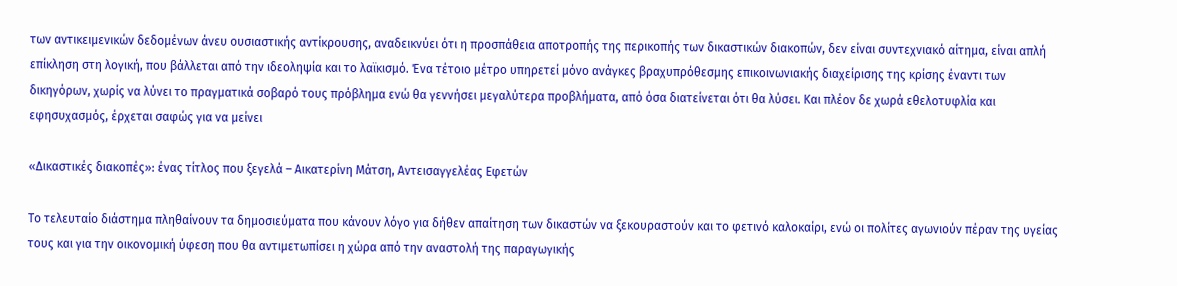των αντικειμενικών δεδομένων άνευ ουσιαστικής αντίκρουσης, αναδεικνύει ότι η προσπάθεια αποτροπής της περικοπής των δικαστικών διακοπών, δεν είναι συντεχνιακό αίτημα, είναι απλή επίκληση στη λογική, που βάλλεται από την ιδεοληψία και το λαϊκισμό. Ένα τέτοιο μέτρο υπηρετεί μόνο ανάγκες βραχυπρόθεσμης επικοινωνιακής διαχείρισης της κρίσης έναντι των δικηγόρων, χωρίς να λύνει το πραγματικά σοβαρό τους πρόβλημα ενώ θα γεννήσει μεγαλύτερα προβλήματα, από όσα διατείνεται ότι θα λύσει. Και πλέον δε χωρά εθελοτυφλία και εφησυχασμός, έρχεται σαφώς για να μείνει

«Δικαστικές διακοπές»: ένας τίτλος που ξεγελά – Αικατερίνη Μάτση, Αντεισαγγελέας Εφετών

Τo τελευταίο διάστημα πληθαίνουν τα δημοσιεύματα που κάνουν λόγο για δήθεν απαίτηση των δικαστών να ξεκουραστούν και το φετινό καλοκαίρι, ενώ οι πολίτες αγωνιούν πέραν της υγείας τους και για την οικονομική ύφεση που θα αντιμετωπίσει η χώρα από την αναστολή της παραγωγικής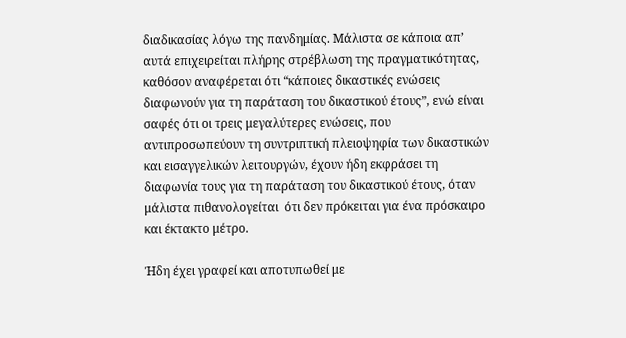διαδικασίας λόγω της πανδημίας. Μάλιστα σε κάποια απ’ αυτά επιχειρείται πλήρης στρέβλωση της πραγματικότητας, καθόσον αναφέρεται ότι “κάποιες δικαστικές ενώσεις διαφωνούν για τη παράταση του δικαστικού έτους”, ενώ είναι σαφές ότι οι τρεις μεγαλύτερες ενώσεις, που αντιπροσωπεύουν τη συντριπτική πλειοψηφία των δικαστικών και εισαγγελικών λειτουργών, έχουν ήδη εκφράσει τη διαφωνία τους για τη παράταση του δικαστικού έτους, όταν μάλιστα πιθανολογείται  ότι δεν πρόκειται για ένα πρόσκαιρο και έκτακτο μέτρο.

Ήδη έχει γραφεί και αποτυπωθεί με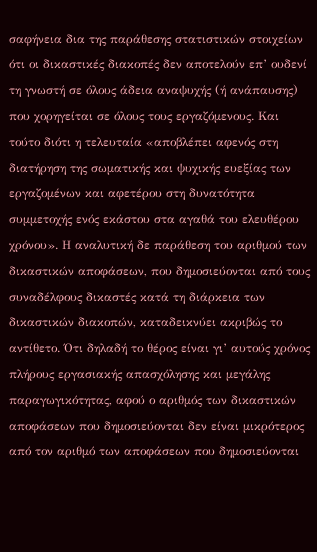σαφήνεια δια της παράθεσης στατιστικών στοιχείων ότι οι δικαστικές διακοπές δεν αποτελούν επ’ ουδενί τη γνωστή σε όλους άδεια αναψυχής (ή ανάπαυσης) που χορηγείται σε όλους τους εργαζόμενους. Και τούτο διότι η τελευταία «αποβλέπει αφενός στη διατήρηση της σωματικής και ψυχικής ευεξίας των εργαζομένων και αφετέρου στη δυνατότητα συμμετοχής ενός εκάστου στα αγαθά του ελευθέρου χρόνου». Η αναλυτική δε παράθεση του αριθμού των δικαστικών αποφάσεων, που δημοσιεύονται από τους συναδέλφους δικαστές κατά τη διάρκεια των δικαστικών διακοπών, καταδεικνύει ακριβώς το αντίθετο. Ότι δηλαδή το θέρος είναι γι’ αυτούς χρόνος πλήρους εργασιακής απασχόλησης και μεγάλης παραγωγικότητας, αφού ο αριθμός των δικαστικών αποφάσεων που δημοσιεύονται δεν είναι μικρότερος από τον αριθμό των αποφάσεων που δημοσιεύονται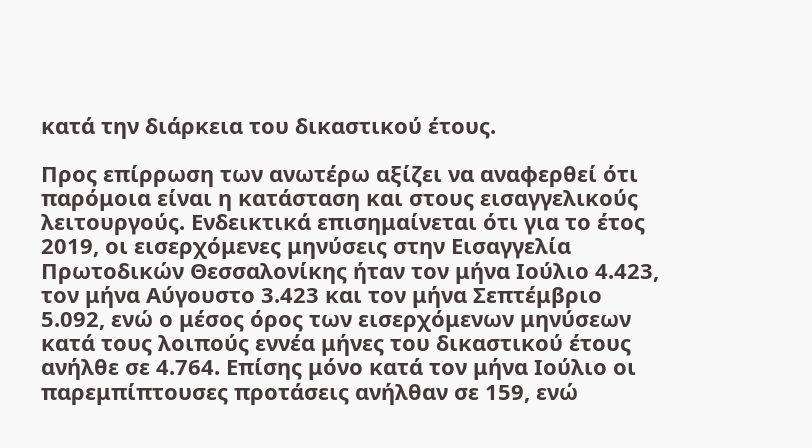κατά την διάρκεια του δικαστικού έτους.

Προς επίρρωση των ανωτέρω αξίζει να αναφερθεί ότι παρόμοια είναι η κατάσταση και στους εισαγγελικούς λειτουργούς. Ενδεικτικά επισημαίνεται ότι για το έτος 2019, οι εισερχόμενες μηνύσεις στην Εισαγγελία Πρωτοδικών Θεσσαλονίκης ήταν τον μήνα Ιούλιο 4.423, τον μήνα Αύγουστο 3.423 και τον μήνα Σεπτέμβριο 5.092, ενώ ο μέσος όρος των εισερχόμενων μηνύσεων κατά τους λοιπούς εννέα μήνες του δικαστικού έτους ανήλθε σε 4.764. Επίσης μόνο κατά τον μήνα Ιούλιο οι παρεμπίπτουσες προτάσεις ανήλθαν σε 159, ενώ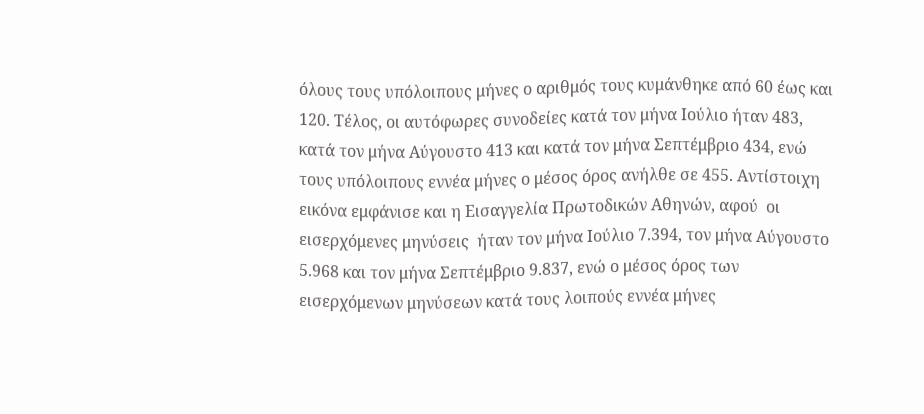όλους τους υπόλοιπους μήνες ο αριθμός τους κυμάνθηκε από 60 έως και 120. Τέλος, οι αυτόφωρες συνοδείες κατά τον μήνα Ιούλιο ήταν 483, κατά τον μήνα Αύγουστο 413 και κατά τον μήνα Σεπτέμβριο 434, ενώ τους υπόλοιπους εννέα μήνες ο μέσος όρος ανήλθε σε 455. Αντίστοιχη εικόνα εμφάνισε και η Εισαγγελία Πρωτοδικών Αθηνών, αφού  οι εισερχόμενες μηνύσεις  ήταν τον μήνα Ιούλιο 7.394, τον μήνα Αύγουστο 5.968 και τον μήνα Σεπτέμβριο 9.837, ενώ ο μέσος όρος των εισερχόμενων μηνύσεων κατά τους λοιπούς εννέα μήνες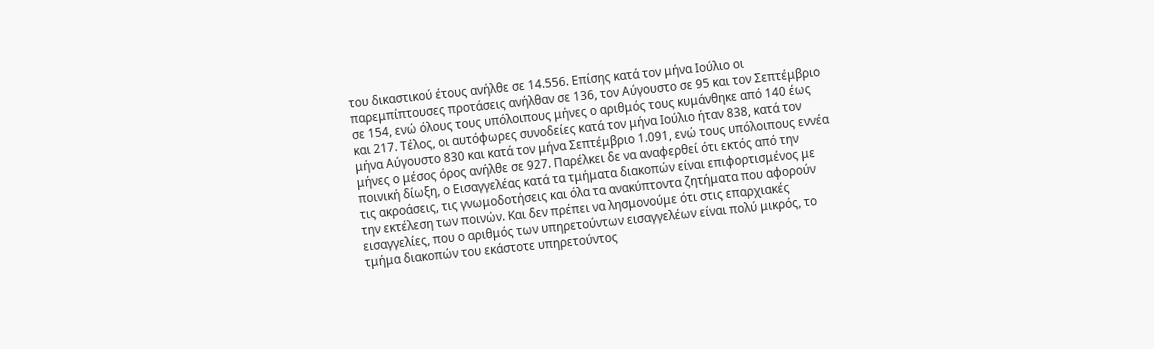του δικαστικού έτους ανήλθε σε 14.556. Επίσης κατά τον μήνα Ιούλιο οι παρεμπίπτουσες προτάσεις ανήλθαν σε 136, τον Αύγουστο σε 95 και τον Σεπτέμβριο σε 154, ενώ όλους τους υπόλοιπους μήνες ο αριθμός τους κυμάνθηκε από 140 έως και 217. Τέλος, οι αυτόφωρες συνοδείες κατά τον μήνα Ιούλιο ήταν 838, κατά τον μήνα Αύγουστο 830 και κατά τον μήνα Σεπτέμβριο 1.091, ενώ τους υπόλοιπους εννέα μήνες ο μέσος όρος ανήλθε σε 927. Παρέλκει δε να αναφερθεί ότι εκτός από την ποινική δίωξη, ο Εισαγγελέας κατά τα τμήματα διακοπών είναι επιφορτισμένος με τις ακροάσεις, τις γνωμοδοτήσεις και όλα τα ανακύπτοντα ζητήματα που αφορούν την εκτέλεση των ποινών. Και δεν πρέπει να λησμονούμε ότι στις επαρχιακές εισαγγελίες, που ο αριθμός των υπηρετούντων εισαγγελέων είναι πολύ μικρός, το τμήμα διακοπών του εκάστοτε υπηρετούντος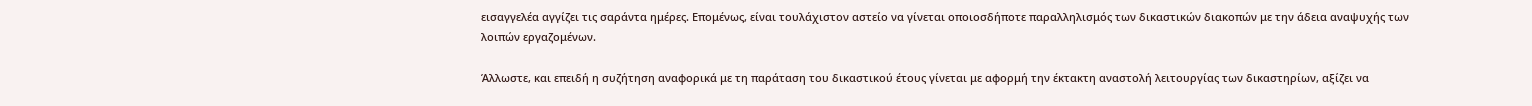εισαγγελέα αγγίζει τις σαράντα ημέρες. Επομένως, είναι τουλάχιστον αστείο να γίνεται οποιοσδήποτε παραλληλισμός των δικαστικών διακοπών με την άδεια αναψυχής των λοιπών εργαζομένων.

Άλλωστε, και επειδή η συζήτηση αναφορικά με τη παράταση του δικαστικού έτους γίνεται με αφορμή την έκτακτη αναστολή λειτουργίας των δικαστηρίων, αξίζει να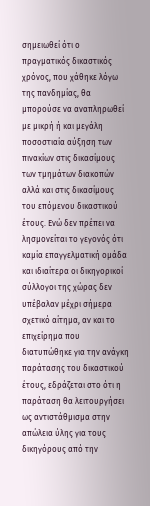σημειωθεί ότι ο πραγματικός δικαστικός χρόνος, που χάθηκε λόγω της πανδημίας, θα μπορούσε να αναπληρωθεί με μικρή ή και μεγάλη ποσοστιαία αύξηση των πινακίων στις δικασίμους των τμημάτων διακοπών αλλά και στις δικασίμους του επόμενου δικαστικού έτους. Ενώ δεν πρέπει να λησμονείται το γεγονός ότι καμία επαγγελματική ομάδα και ιδιαίτερα οι δικηγορικοί σύλλογοι της χώρας δεν υπέβαλαν μέχρι σήμερα σχετικό αίτημα, αν και το επιχείρημα που διατυπώθηκε για την ανάγκη παράτασης του δικαστικού έτους, εδράζεται στο ότι η παράταση θα λειτουργήσει ως αντιστάθμισμα στην απώλεια ύλης για τους δικηγόρους από την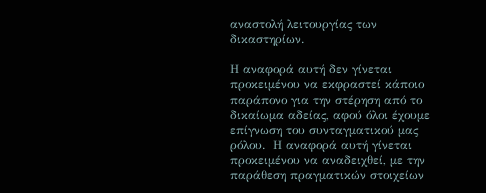αναστολή λειτουργίας των δικαστηρίων.

Η αναφορά αυτή δεν γίνεται προκειμένου να εκφραστεί κάποιο παράπονο για την στέρηση από το δικαίωμα αδείας, αφού όλοι έχουμε επίγνωση του συνταγματικού μας ρόλου.  Η αναφορά αυτή γίνεται προκειμένου να αναδειχθεί, με την παράθεση πραγματικών στοιχείων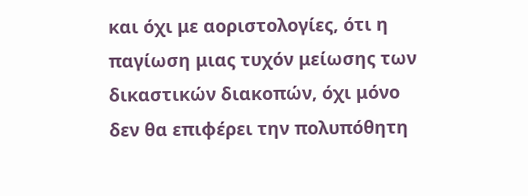και όχι με αοριστολογίες, ότι η παγίωση μιας τυχόν μείωσης των δικαστικών διακοπών, όχι μόνο δεν θα επιφέρει την πολυπόθητη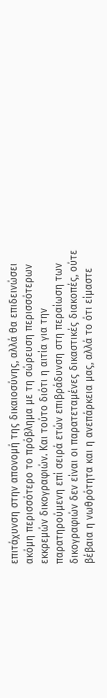επιτάχυνση στην απονομή της δικαιοσύνης, αλλά θα επιδεινώσει ακόμη περισσότερο το πρόβλημα με τη σώρευση περισσότερων εκκρεμών δικογραφιών. Και τούτο διότι η αιτία για την παρατηρούμενη επί σειρά ετών επιβράδυνση στη περαίωση των δικογραφιών δεν είναι οι παρατεταμένες δικαστικές διακοπές, ούτε βέβαια η νωθρότητα και η ανεπάρκεια μας, αλλά το ότι είμαστε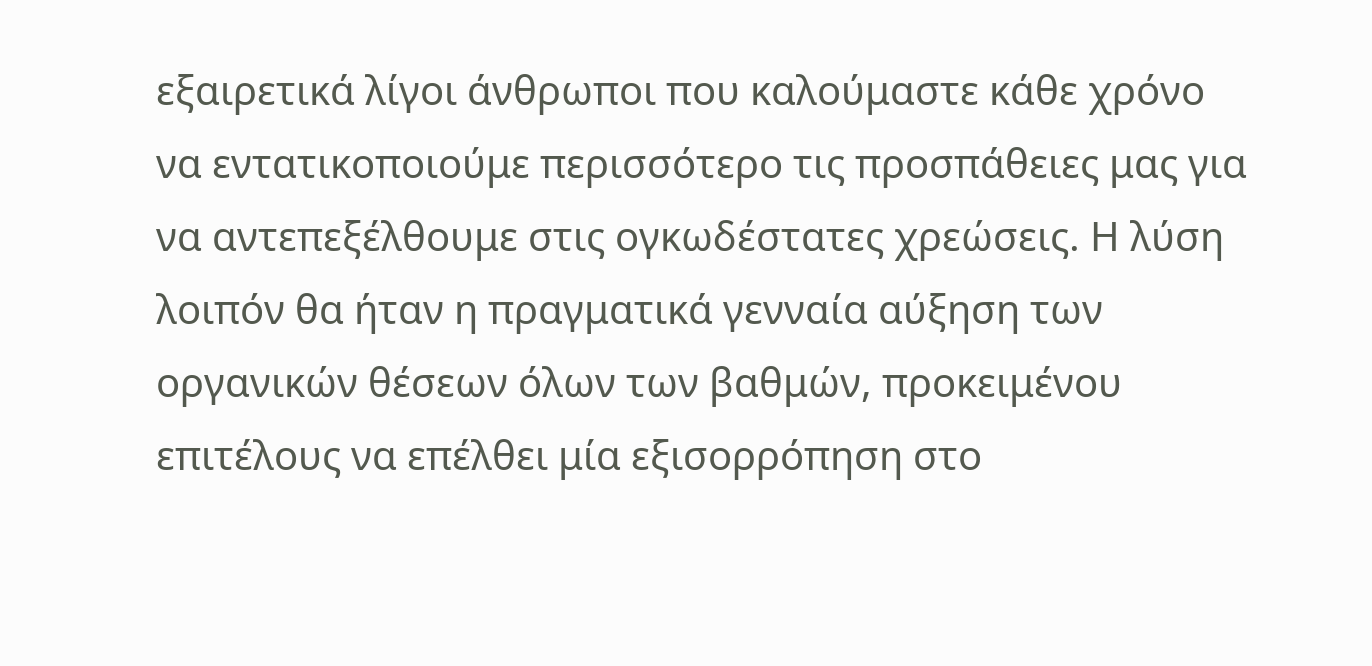εξαιρετικά λίγοι άνθρωποι που καλούμαστε κάθε χρόνο να εντατικοποιούμε περισσότερο τις προσπάθειες μας για να αντεπεξέλθουμε στις ογκωδέστατες χρεώσεις. Η λύση λοιπόν θα ήταν η πραγματικά γενναία αύξηση των οργανικών θέσεων όλων των βαθμών, προκειμένου επιτέλους να επέλθει μία εξισορρόπηση στο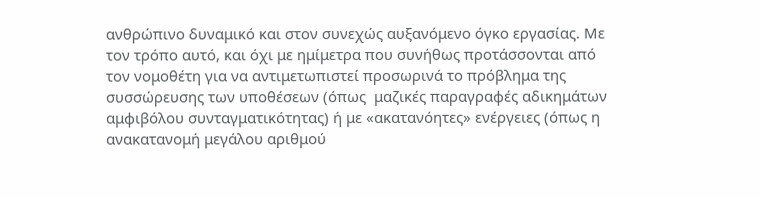ανθρώπινο δυναμικό και στον συνεχώς αυξανόμενο όγκο εργασίας. Με τον τρόπο αυτό, και όχι με ημίμετρα που συνήθως προτάσσονται από τον νομοθέτη για να αντιμετωπιστεί προσωρινά το πρόβλημα της συσσώρευσης των υποθέσεων (όπως  μαζικές παραγραφές αδικημάτων αμφιβόλου συνταγματικότητας) ή με «ακατανόητες» ενέργειες (όπως η ανακατανομή μεγάλου αριθμού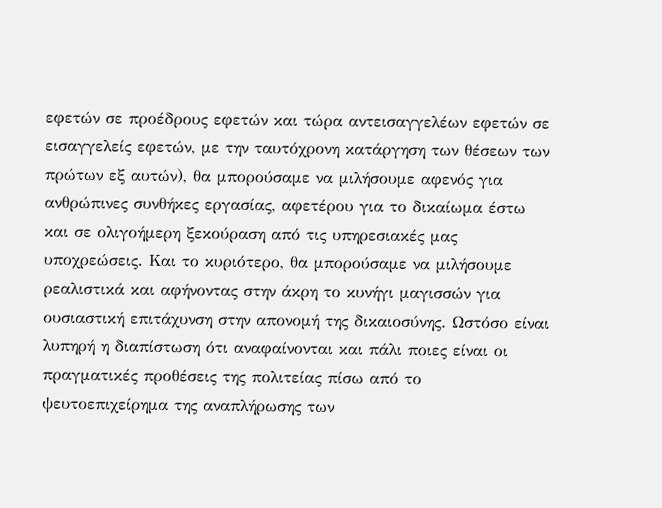εφετών σε προέδρους εφετών και τώρα αντεισαγγελέων εφετών σε εισαγγελείς εφετών, με την ταυτόχρονη κατάργηση των θέσεων των πρώτων εξ αυτών), θα μπορούσαμε να μιλήσουμε αφενός για ανθρώπινες συνθήκες εργασίας, αφετέρου για το δικαίωμα έστω και σε ολιγοήμερη ξεκούραση από τις υπηρεσιακές μας υποχρεώσεις. Και το κυριότερο, θα μπορούσαμε να μιλήσουμε ρεαλιστικά και αφήνοντας στην άκρη το κυνήγι μαγισσών για ουσιαστική επιτάχυνση στην απονομή της δικαιοσύνης. Ωστόσο είναι λυπηρή η διαπίστωση ότι αναφαίνονται και πάλι ποιες είναι οι πραγματικές προθέσεις της πολιτείας πίσω από το ψευτοεπιχείρημα της αναπλήρωσης των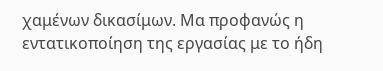χαμένων δικασίμων. Μα προφανώς η εντατικοποίηση της εργασίας με το ήδη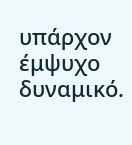υπάρχον έμψυχο δυναμικό.